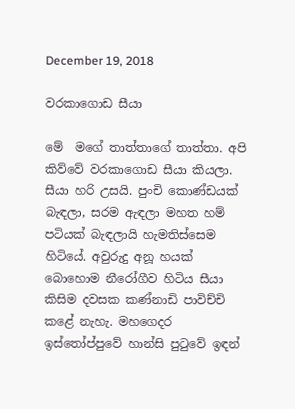December 19, 2018

වරකාගොඩ සීයා

මේ  මගේ තාත්තාගේ තාත්තා. අපි කිව්වේ වරකාගොඩ සීයා කියලා. සීයා හරි උසයි. පුංචි කොණ්ඩයක් බැඳලා, සරම ඇඳලා මහත හම් පටියක් බැඳලායි හැමතිස්සෙම හිටියේ. අවුරුදු අනූ හයක්  බොහොම නීරෝගීව හිටිය සීයා කිසිම දවසක කණ්නාඩි පාවිච්චි කළේ නැහැ. මහගෙදර ඉස්තෝප්පුවේ හාන්සි පුටුවේ ඉඳන්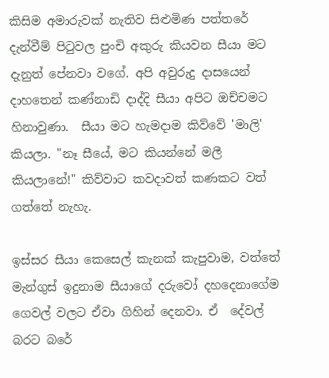කිසිම අමාරුවක් නැතිව සිළුමිණ පත්තරේ දැන්වීම් පිටුවල පුංචි අකුරු කියවන සීයා මට දැනුත් පේනවා වගේ. අපි අවුරුදු දාසයෙන් දාහතෙන් කණ්නාඩි දාද්දි සීයා අපිට ඔච්චමට හිනාවුණා.  සීයා මට හැමදාම කිව්වේ 'මාලි' කියලා. "නෑ සීයේ, මට කියන්නේ මලී කියලානේ!" කිව්වාට කවදාවත් කණකට වත් ගත්තේ නැහැ.

ඉස්සර සීයා කෙසෙල් කැනක් කැපුවාම, වත්තේ මැන්ගුස් ඉදුනාම සීයාගේ දරුවෝ දහදෙනාගේම ගෙවල් වලට ඒවා ගිහින් දෙනවා. ඒ  දේවල් බරට බරේ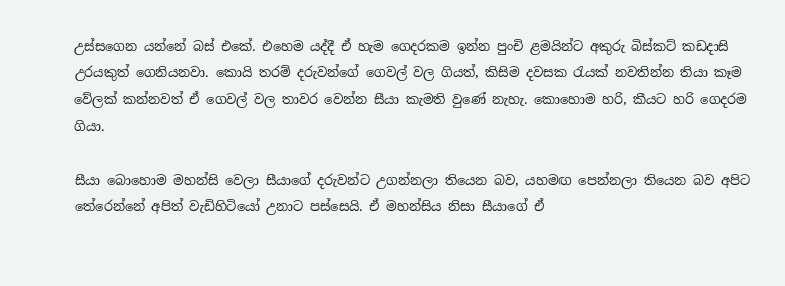උස්සගෙන යන්නේ බස් එකේ. එහෙම යද්දී ඒ හැම ගෙදරකම ඉන්න පුංචි ළමයින්ට අකුරු බිස්කට් කඩදාසි උරයකුත් ගෙනියනවා. කොයි තරම් දරුවන්ගේ ගෙවල් වල ගියත්, කිසිම දවසක රැයක් නවතින්න තියා කෑම වේලක් කන්නවත් ඒ ගෙවල් වල තාවර වෙන්න සීයා කැමති වුණේ නැහැ. කොහොම හරි, කීයට හරි ගෙදරම ගියා.

සීයා බොහොම මහන්සි වෙලා සීයාගේ දරුවන්ට උගන්නලා තියෙන බව, යහමඟ පෙන්නලා තියෙන බව අපිට  තේරෙන්නේ අපිත් වැඩිහිටියෝ උනාට පස්සෙයි. ඒ මහන්සිය නිසා සීයාගේ ඒ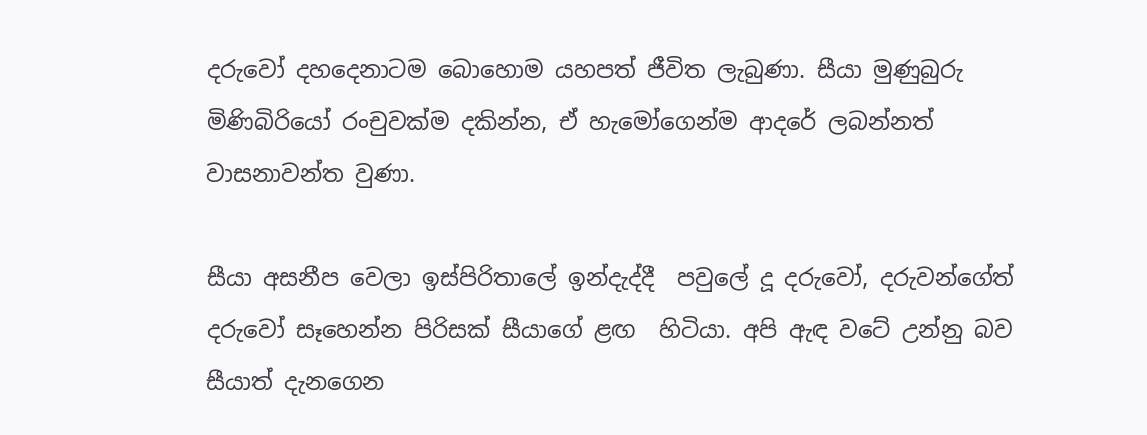දරුවෝ දහදෙනාටම බොහොම යහපත් ජීවිත ලැබුණා. සීයා මුණුබුරු මිණිබිරියෝ රංචුවක්ම දකින්න, ඒ හැමෝගෙන්ම ආදරේ ලබන්නත් වාසනාවන්ත වුණා.

සීයා අසනීප වෙලා ඉස්පිරිතාලේ ඉන්දැද්දී  පවුලේ දූ දරුවෝ, දරුවන්ගේත් දරුවෝ සෑහෙන්න පිරිසක් සීයාගේ ළඟ  හිටියා. අපි ඇඳ වටේ උන්නු බව සීයාත් දැනගෙන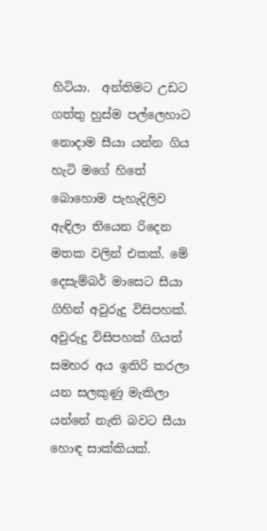හිටියා.  අන්තිමට උඩට ගත්තු හුස්ම පල්ලෙහාට නොදාම සීයා යන්න ගිය හැටි මගේ හිතේ බොහොම පැහැදිලිව ඇඳිලා තියෙන රිදෙන මතක වලින් එකක්. මේ දෙසැම්බර් මාසෙට සීයා ගිහින් අවුරුදු විසිපහක්. අවුරුදු විසිපහක් ගියත් සමහර අය ඉතිරි කරලා යන සලකුණු මැකිලා යන්නේ නැති බවට සීයා හොඳ සාක්කියක්.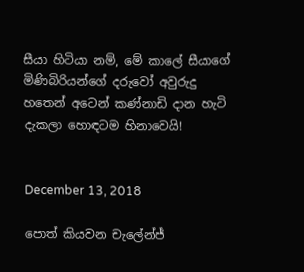සීයා හිටියා නම්, මේ කාලේ සීයාගේ මිණිබිරියන්ගේ දරුවෝ අවුරුදු හතෙන් අටෙන් කණ්නාඩි දාන හැටි දැකලා හොඳටම හිනාවෙයි!


December 13, 2018

පොත් කියවන චැලේන්ජ්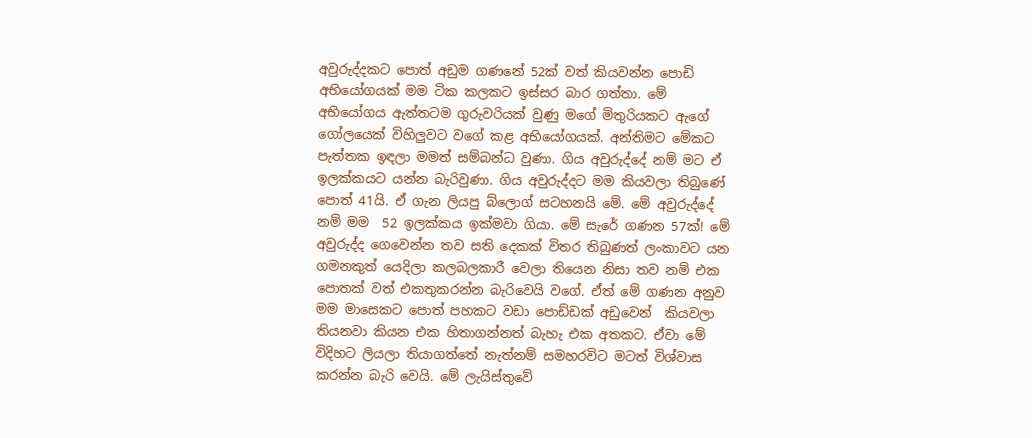අවුරුද්දකට පොත් අඩුම ගණනේ 52ක් වත් කියවන්න පොඩි අභියෝගයක් මම ටික කලකට ඉස්සර බාර ගත්තා. මේ අභියෝගය ඇත්තටම ගුරුවරියක් වුණු මගේ මිතුරියකට ඇගේ ගෝලයෙක් විහිලුවට වගේ කළ අභියෝගයක්. අන්තිමට මේකට පැත්තක ඉඳලා මමත් සම්බන්ධ වුණා. ගිය අවුරුද්දේ නම් මට ඒ ඉලක්කයට යන්න බැරිවුණා. ගිය අවුරුද්දට මම කියවලා තිබුණේ පොත් 41යි. ඒ ගැන ලියපු බ්ලොග් සටහනයි මේ. මේ අවුරුද්දේ නම් මම  52 ඉලක්කය ඉක්මවා ගියා. මේ සැරේ ගණන 57ක්! මේ අවුරුද්ද ගෙවෙන්න තව සති දෙකක් විතර තිබුණත් ලංකාවට යන ගමනකුත් යෙදිලා කලබලකාරී වෙලා තියෙන නිසා තව නම් එක පොතක් වත් එකතුකරන්න බැරිවෙයි වගේ. ඒත් මේ ගණන අනුව මම මාසෙකට පොත් පහකට වඩා පොඩ්ඩක් අඩුවෙන්  කියවලා තියනවා කියන එක හිතාගන්නත් බැහැ එක අතකට. ඒවා මේ විදිහට ලියලා තියාගත්තේ නැත්නම් සමහරවිට මටත් විශ්වාස කරන්න බැරි වෙයි. මේ ලැයිස්තුවේ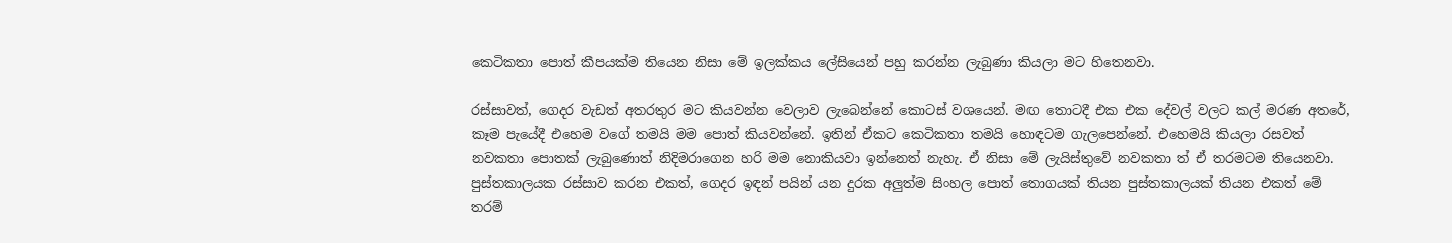කෙටිකතා පොත් කීපයක්ම තියෙන නිසා මේ ඉලක්කය ලේසියෙන් පහු කරන්න ලැබුණා කියලා මට හිතෙනවා.

රස්සාවත්, ගෙදර වැඩත් අතරතුර මට කියවන්න වෙලාව ලැබෙන්නේ කොටස් වශයෙන්. මඟ තොටදී එක එක දේවල් වලට කල් මරණ අතරේ, කෑම පැයේදී එහෙම වගේ තමයි මම පොත් කියවන්නේ. ඉතින් ඒකට කෙටිකතා තමයි හොඳටම ගැලපෙන්නේ. එහෙමයි කියලා රසවත් නවකතා පොතක් ලැබුණොත් නිදිමරාගෙන හරි මම නොකියවා ඉන්නෙත් නැහැ. ඒ නිසා මේ ලැයිස්තුවේ නවකතා ත් ඒ තරමටම තියෙනවා. පුස්තකාලයක රස්සාව කරන එකත්, ගෙදර ඉඳන් පයින් යන දුරක අලුත්ම සිංහල පොත් තොගයක් තියන පුස්තකාලයක් තියන එකත් මේ තරම්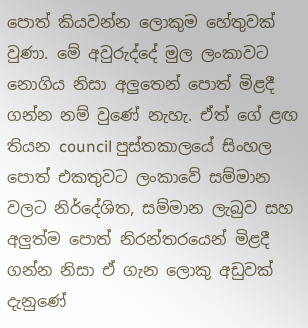පොත් කියවන්න ලොකුම හේතුවක් වුණා. මේ අවුරුද්දේ මුල ලංකාවට නොගිය නිසා අලුතෙන් පොත් මිළදී ගන්න නම් වුණේ නැහැ. ඒත් ගේ ළඟ තියන council පුස්තකාලයේ සිංහල පොත් එකතුවට ලංකාවේ සම්මාන වලට නිර්දේශිත, සම්මාන ලැබුව සහ අලුත්ම පොත් නිරන්තරයෙන් මිළදී ගන්න නිසා ඒ ගැන ලොකු අඩුවක් දැනුණේ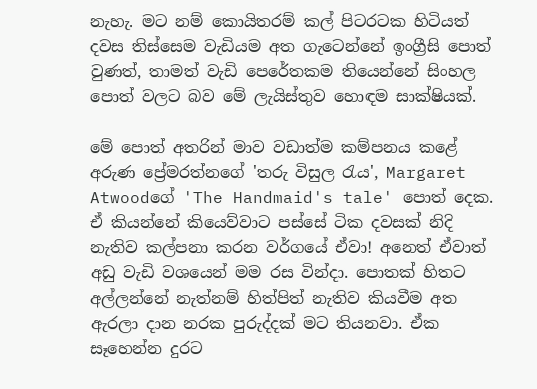නැහැ. මට නම් කොයිතරම් කල් පිටරටක හිටියත් දවස තිස්සෙම වැඩියම අත ගැටෙන්නේ ඉංග්‍රීසි පොත් වුණත්, තාමත් වැඩි පෙරේතකම තියෙන්නේ සිංහල  පොත් වලට බව මේ ලැයිස්තුව හොඳම සාක්ෂියක්.

මේ පොත් අතරින් මාව වඩාත්ම කම්පනය කළේ අරුණ ප්‍රේමරත්නගේ 'තරු විසුල රැය', Margaret Atwoodගේ 'The Handmaid's tale' පොත් දෙක. ඒ කියන්නේ කියෙව්වාට පස්සේ ටික දවසක් නිදි නැතිව කල්පනා කරන වර්ගයේ ඒවා! අනෙත් ඒවාත් අඩු වැඩි වශයෙන් මම රස වින්දා. පොතක් හිතට අල්ලන්නේ නැත්නම් හිත්පිත් නැතිව කියවීම අත ඇරලා දාන නරක පුරුද්දක් මට තියනවා. ඒක සෑහෙන්න දුරට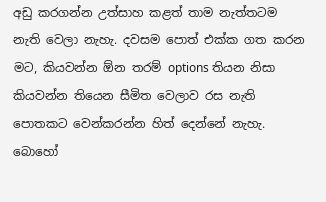අඩු කරගන්න උත්සාහ කළත් තාම නැත්තටම නැති වෙලා නැහැ. දවසම පොත් එක්ක ගත කරන මට, කියවන්න ඕන තරම් options තියන නිසා කියවන්න තියෙන සීමිත වෙලාව රස නැති පොතකට වෙන්කරන්න හිත් දෙන්නේ නැහැ. බොහෝ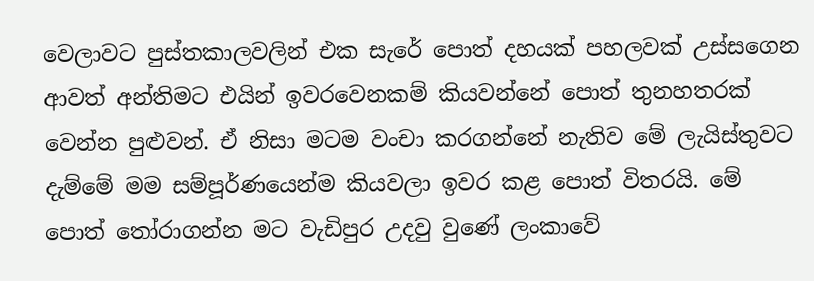වෙලාවට පුස්තකාලවලින් එක සැරේ පොත් දහයක් පහලවක් උස්සගෙන ආවත් අන්තිමට එයින් ඉවරවෙනකම් කියවන්නේ පොත් තුනහතරක් වෙන්න පුළුවන්. ඒ නිසා මටම වංචා කරගන්නේ නැතිව මේ ලැයිස්තුවට දැම්මේ මම සම්පූර්ණයෙන්ම කියවලා ඉවර කළ පොත් විතරයි. මේ පොත් තෝරාගන්න මට වැඩිපුර උදවු වුණේ ලංකාවේ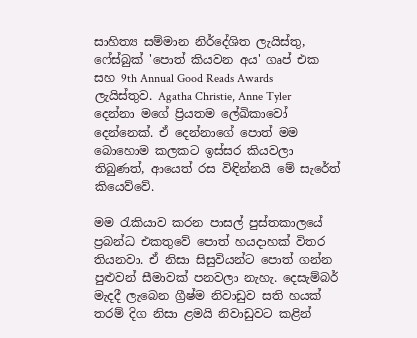සාහිත්‍ය සම්මාන නිර්දේශිත ලැයිස්තු, ෆේස්බුක් 'පොත් කියවන අය' ගෘප් එක සහ 9th Annual Good Reads Awards ලැයිස්තුව. Agatha Christie, Anne Tyler දෙන්නා මගේ ප්‍රියතම ලේඛිකාවෝ දෙන්නෙක්. ඒ දෙන්නාගේ පොත් මම බොහොම කලකට ඉස්සර කියවලා තිබුණත්, ආයෙත් රස විඳින්නයි මේ සැරේත් කියෙව්වේ.

මම රැකියාව කරන පාසල් පුස්තකාලයේ ප්‍රබන්ධ එකතුවේ පොත් හයදාහක් විතර තියනවා. ඒ නිසා සිසුවියන්ට පොත් ගන්න පුළුවන් සීමාවක් පනවලා නැහැ. දෙසැම්බර් මැදදී ලැබෙන ග්‍රීෂ්ම නිවාඩුව සති හයක් තරම් දිග නිසා ළමයි නිවාඩුවට කළින්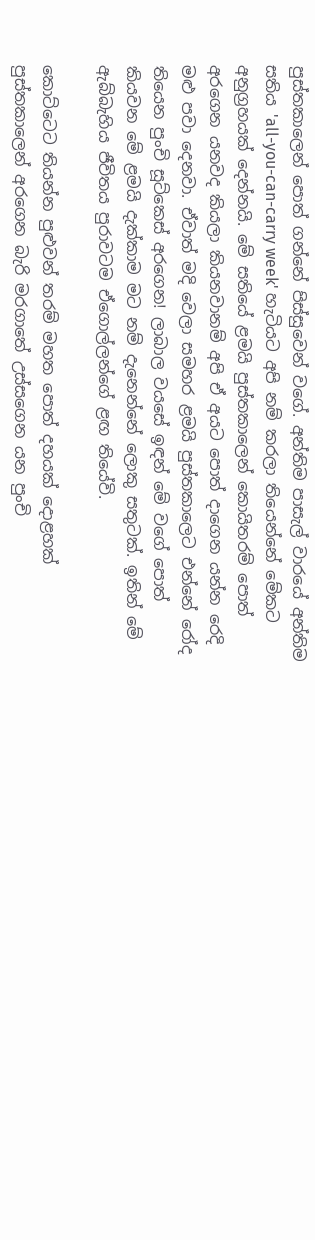පුස්තකාලෙන් පොත් ගන්නේ පිස්සුවෙන් වගේ. අන්තිම පාසැල් වාරයේ අන්තිම සතිය 'all-you-can-carry week' හැටියට අපි නම් කරලා තියෙන්නේ මේකට අනුග්‍රහයක් දෙන්නයි. මේ සතියේ ළමයි පුස්තකාලෙන් කොයිතරම් පොත් අරගෙන යනවද කියලා කියනවානම් අපි ඒ අයට පොත් දාගෙන යන්න රෙදි මළු පවා දෙනවා. ඒවාත් මදි වෙලා සමහර ළමයි පුස්තකාලෙට එන්නේ රෝද තියෙන පුංචි සූට්කෙස් අරගෙන! ලාබාල වයසේ ඉඳන් මේ වගේ පොත් කියවන මේ ළමයි දැක්කාම මට නම් දැනෙන්නේ ලොකු සතුටක්. ඉතින් මේ ඇබ්බැහිය ජීවිතය පුරාවටම ඒගොල්ලන්ගේ ළඟ තියේවි.

කොට්ටෙට තියන්න පුළුවන් තරම් මහත පොත් දහයක් දොළහක් පුස්තකාලෙන් අරගෙන බැරි මරගාතේ උස්සගෙන යන පුංචි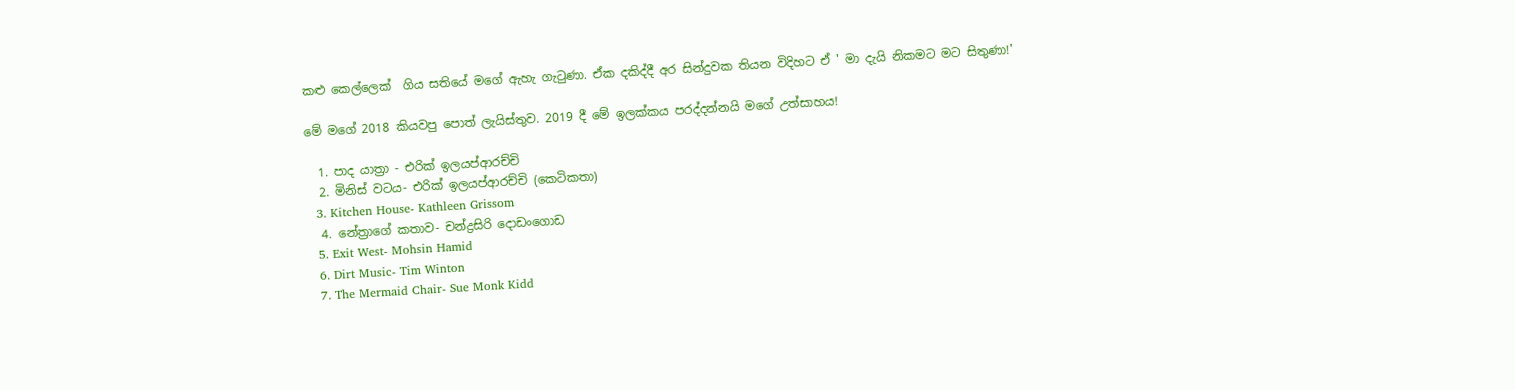කළු කෙල්ලෙක්  ගිය සතියේ මගේ ඇහැ ගැටුණා. ඒක දකිද්දී අර සින්දුවක තියන විදිහට ඒ ' මා දැයි නිකමට මට සිතුණා!'

මේ මගේ 2018 කියවපු පොත් ලැයිස්තුව. 2019 දී මේ ඉලක්කය පරද්දන්නයි මගේ උත්සාහය!

  1. පාද යාත්‍රා - එරික් ඉලයප්ආරච්චි
  2. මිනිස් වටය- එරික් ඉලයප්ආරච්චි (කෙටිකතා)
  3. Kitchen House- Kathleen Grissom
  4. නේත්‍රාගේ කතාව- චන්ද්‍රසිරි දොඩංගොඩ
  5. Exit West- Mohsin Hamid
  6. Dirt Music- Tim Winton
  7. The Mermaid Chair- Sue Monk Kidd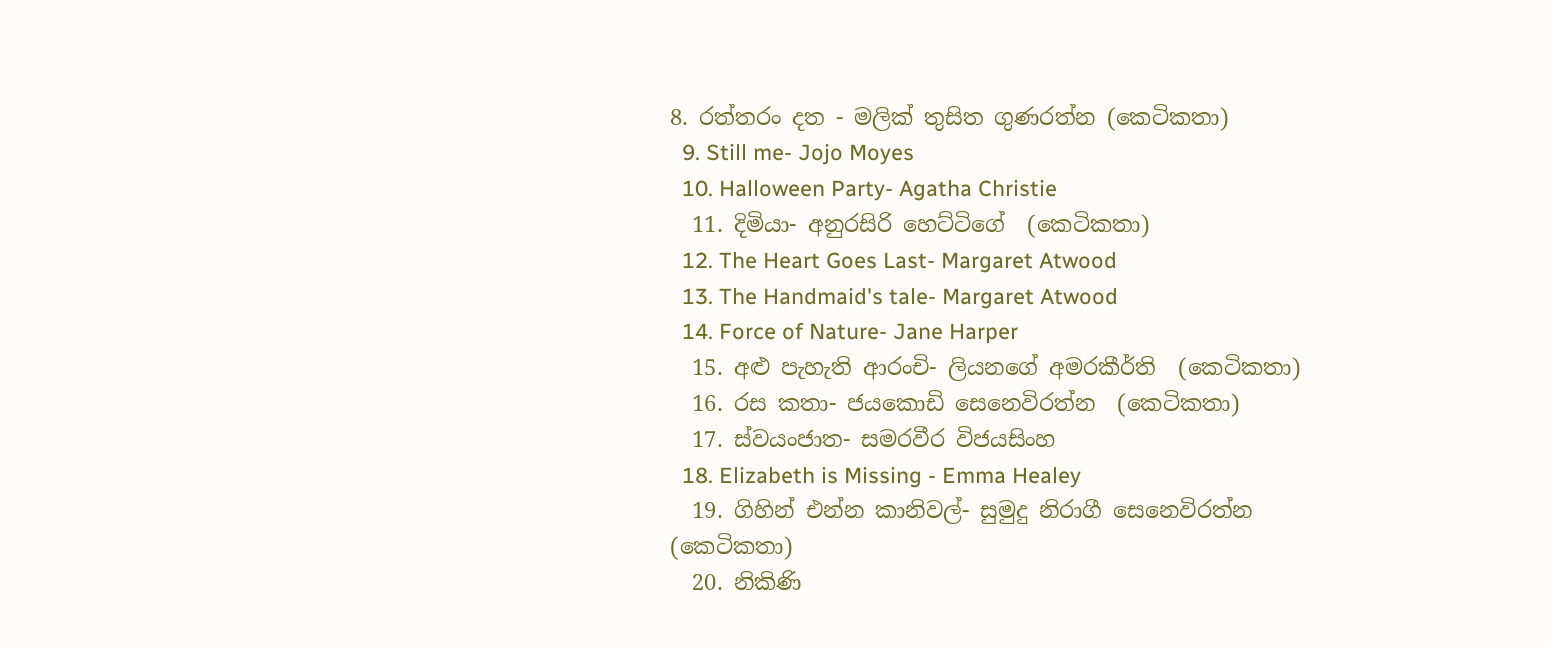8. රත්තරං දත - මලික් තුසිත ගුණරත්න (කෙටිකතා)
  9. Still me- Jojo Moyes
  10. Halloween Party- Agatha Christie
  11. දිමියා- අනුරසිරි හෙට්ටිගේ  (කෙටිකතා)
  12. The Heart Goes Last- Margaret Atwood
  13. The Handmaid's tale- Margaret Atwood
  14. Force of Nature- Jane Harper
  15. අළු පැහැති ආරංචි- ලියනගේ අමරකීර්ති  (කෙටිකතා)
  16. රස කතා- ජයකොඩි සෙනෙවිරත්න  (කෙටිකතා)
  17. ස්වයංජාත- සමරවීර විජයසිංහ
  18. Elizabeth is Missing - Emma Healey
  19. ගිහින් එන්න කානිවල්- සුමුදු නිරාගී සෙනෙවිරත්න  (කෙටිකතා)
  20. නිකිණි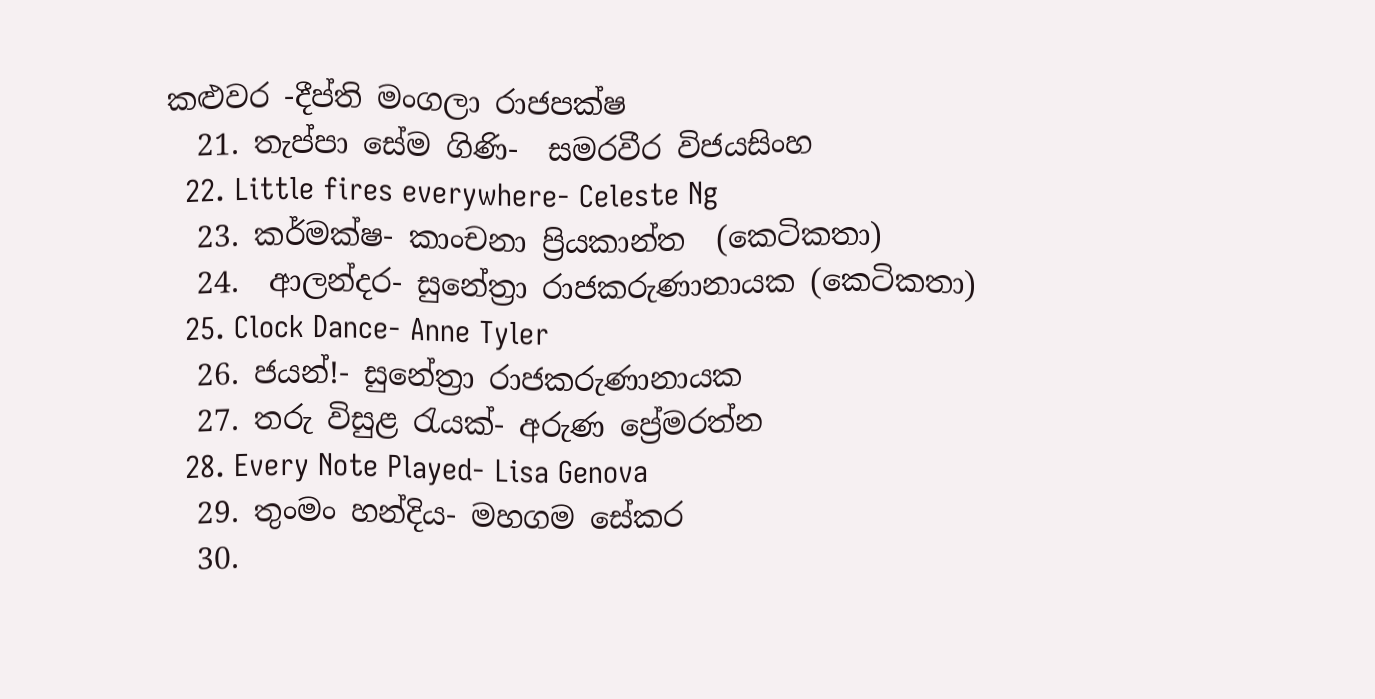කළුවර -දීප්ති මංගලා රාජපක්ෂ
  21. තැප්පා සේම ගිණි-  සමරවීර විජයසිංහ
  22. Little fires everywhere- Celeste Ng
  23. කර්මක්ෂ- කාංචනා ප්‍රියකාන්ත  (කෙටිකතා)
  24.  ආලන්දර- සුනේත්‍රා රාජකරුණානායක (කෙටිකතා)
  25. Clock Dance- Anne Tyler
  26. ජයන්!- සුනේත්‍රා රාජකරුණානායක
  27. තරු විසුළ රැයක්- අරුණ ප්‍රේමරත්න
  28. Every Note Played- Lisa Genova
  29. තුංමං හන්දිය- මහගම සේකර
  30.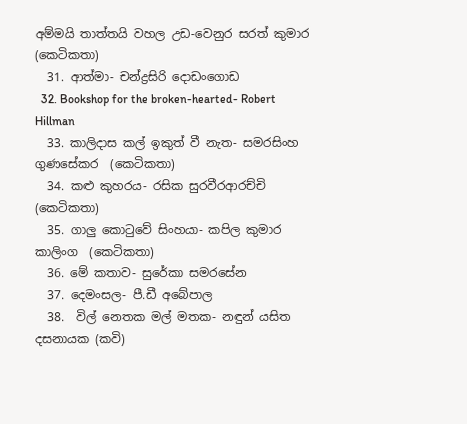අම්මයි තාත්තයි වහල උඩ-වෙනුර සරත් කුමාර  (කෙටිකතා)
  31. ආත්මා- චන්ද්‍රසිරි දොඩංගොඩ
  32. Bookshop for the broken-hearted- Robert Hillman
  33. කාලිදාස කල් ඉකුත් වී නැත- සමරසිංහ ගුණසේකර  (කෙටිකතා)
  34. කළු කුහරය- රසික සුරවීරආරච්චි  (කෙටිකතා)
  35. ගාලු කොටුවේ සිංහයා- කපිල කුමාර කාලිංග  (කෙටිකතා)
  36. මේ කතාව- සුරේකා සමරසේන
  37. දෙමංසල- පී.ඩී අබේපාල
  38.  විල් නෙතක මල් මතක- නඳුන් යසිත දසනායක (කවි)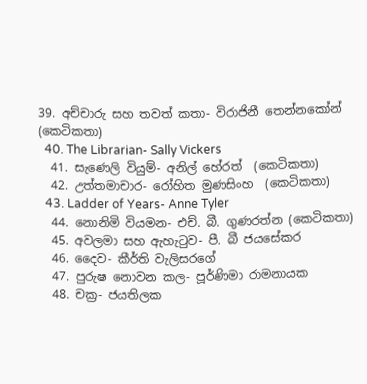39. අච්චාරු සහ තවත් කතා- විරාජිනී තෙන්නකෝන්  (කෙටිකතා)
  40. The Librarian- Sally Vickers
  41. සැණෙලි වියුම්- අනිල් හේරත්  (කෙටිකතා)
  42. උත්තමාචාර- රෝහිත මුණසිංහ  (කෙටිකතා)
  43. Ladder of Years- Anne Tyler
  44. නොනිමි වියමන- එච්. බී. ගුණරත්න (කෙටිකතා)
  45. අවලමා සහ ඇහැටුව- පී. බී ජයසේකර
  46. දෛව- කීර්ති වැලිසරගේ
  47. පුරුෂ නොවන කල- පූර්ණිමා රාමනායක
  48. චක්‍ර- ජයතිලක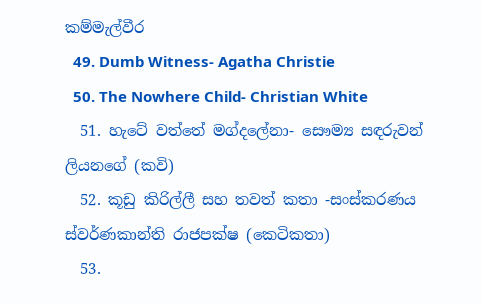කම්මැල්වීර
  49. Dumb Witness- Agatha Christie
  50. The Nowhere Child- Christian White
  51. හැටේ වත්තේ මග්දලේනා- සෞම්‍ය සඳරුවන් ලියනගේ (කවි)
  52. කූඩු කිරිල්ලී සහ තවත් කතා -සංස්කරණය ස්වර්ණකාන්ති රාජපක්ෂ (කෙටිකතා)
  53.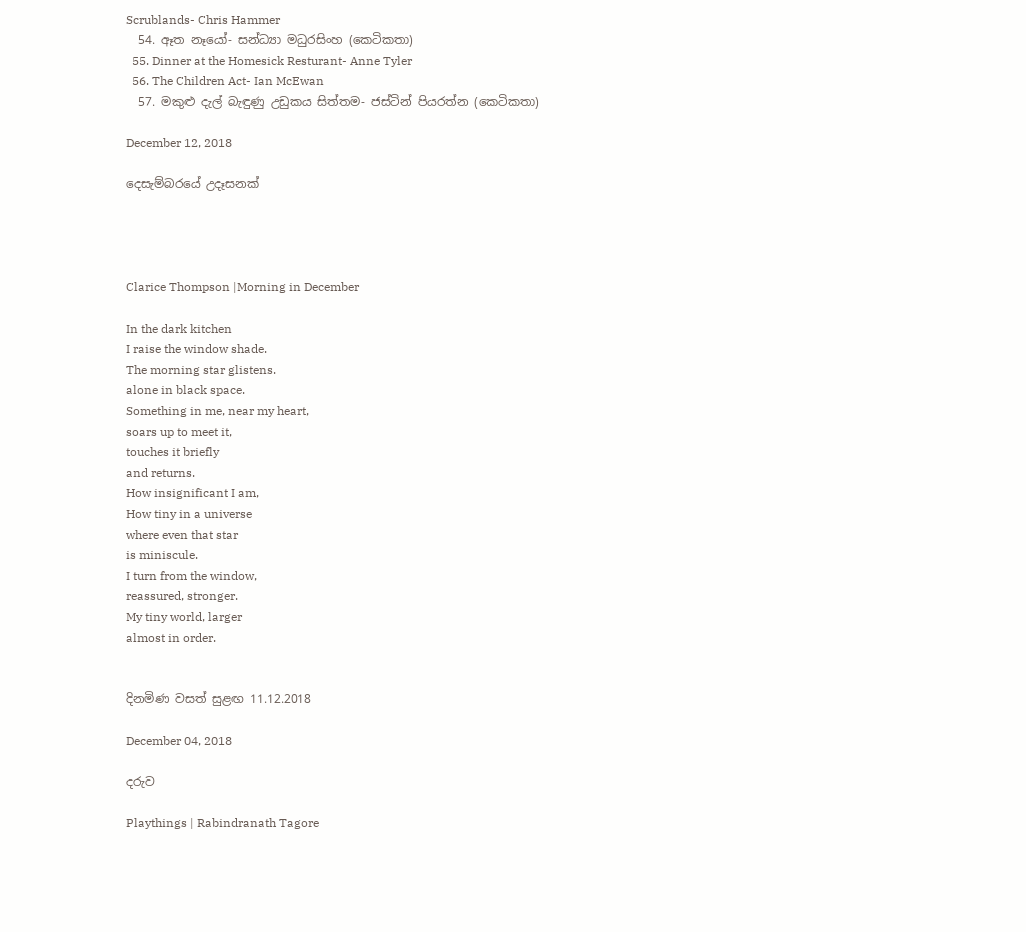Scrublands- Chris Hammer
  54. ඈත නෑයෝ- සන්ධ්‍යා මධුරසිංහ (කෙටිකතා)
  55. Dinner at the Homesick Resturant- Anne Tyler
  56. The Children Act- Ian McEwan
  57. මකුළු දැල් බැඳුණු උඩුකය සිත්තම- ජස්ටින් පියරත්න (කෙටිකතා)

December 12, 2018

දෙසැම්බරයේ උදෑසනක්




Clarice Thompson |Morning in December

In the dark kitchen
I raise the window shade.
The morning star glistens.
alone in black space.
Something in me, near my heart,
soars up to meet it,
touches it briefly
and returns.
How insignificant I am,
How tiny in a universe
where even that star
is miniscule.
I turn from the window,
reassured, stronger.
My tiny world, larger
almost in order.


දිනමිණ වසත් සුළඟ 11.12.2018

December 04, 2018

දරුව

Playthings | Rabindranath Tagore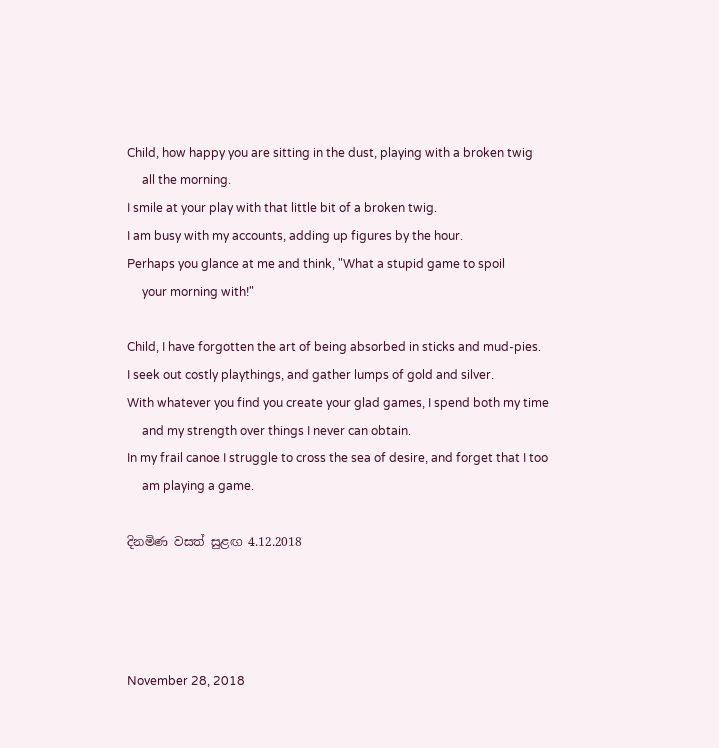Child, how happy you are sitting in the dust, playing with a broken twig
     all the morning.
I smile at your play with that little bit of a broken twig.
I am busy with my accounts, adding up figures by the hour.
Perhaps you glance at me and think, "What a stupid game to spoil
     your morning with!"

Child, I have forgotten the art of being absorbed in sticks and mud-pies.
I seek out costly playthings, and gather lumps of gold and silver.
With whatever you find you create your glad games, I spend both my time
     and my strength over things I never can obtain.
In my frail canoe I struggle to cross the sea of desire, and forget that I too
     am playing a game.

දිනමිණ වසත් සුළඟ 4.12.2018




November 28, 2018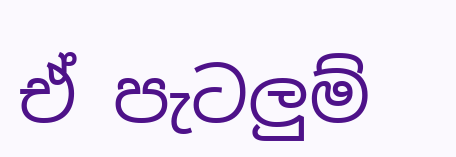ඒ පැටලුම්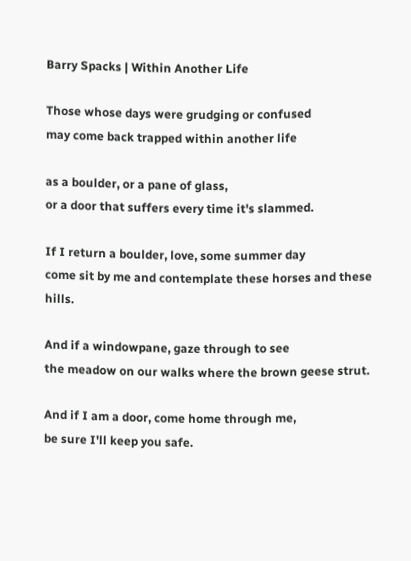Barry Spacks | Within Another Life

Those whose days were grudging or confused
may come back trapped within another life

as a boulder, or a pane of glass,
or a door that suffers every time it's slammed.

If I return a boulder, love, some summer day
come sit by me and contemplate these horses and these hills.

And if a windowpane, gaze through to see
the meadow on our walks where the brown geese strut.

And if I am a door, come home through me,
be sure I'll keep you safe.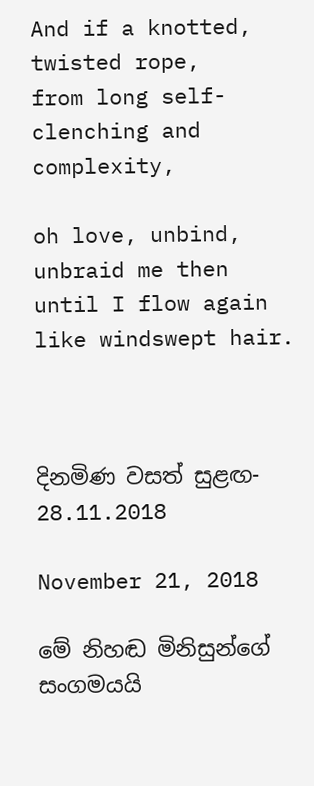And if a knotted, twisted rope,
from long self-clenching and complexity,

oh love, unbind, unbraid me then
until I flow again like windswept hair.



දිනමිණ වසත් සුළඟ- 28.11.2018

November 21, 2018

මේ නිහඬ මිනිසුන්ගේ සංගමයයි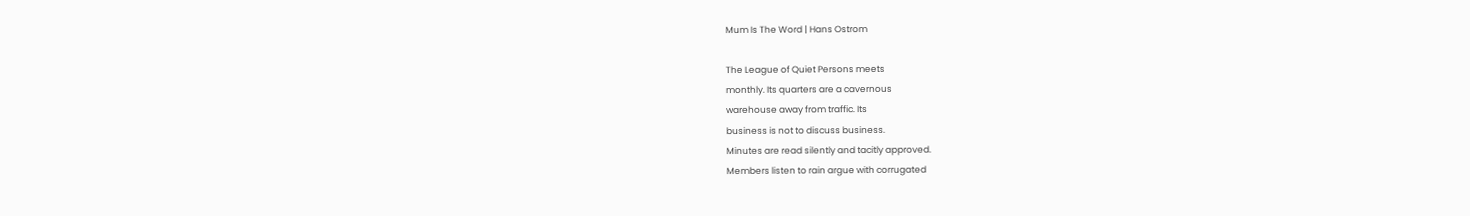Mum Is The Word | Hans Ostrom

The League of Quiet Persons meets
monthly. Its quarters are a cavernous
warehouse away from traffic. Its
business is not to discuss business.
Minutes are read silently and tacitly approved.
Members listen to rain argue with corrugated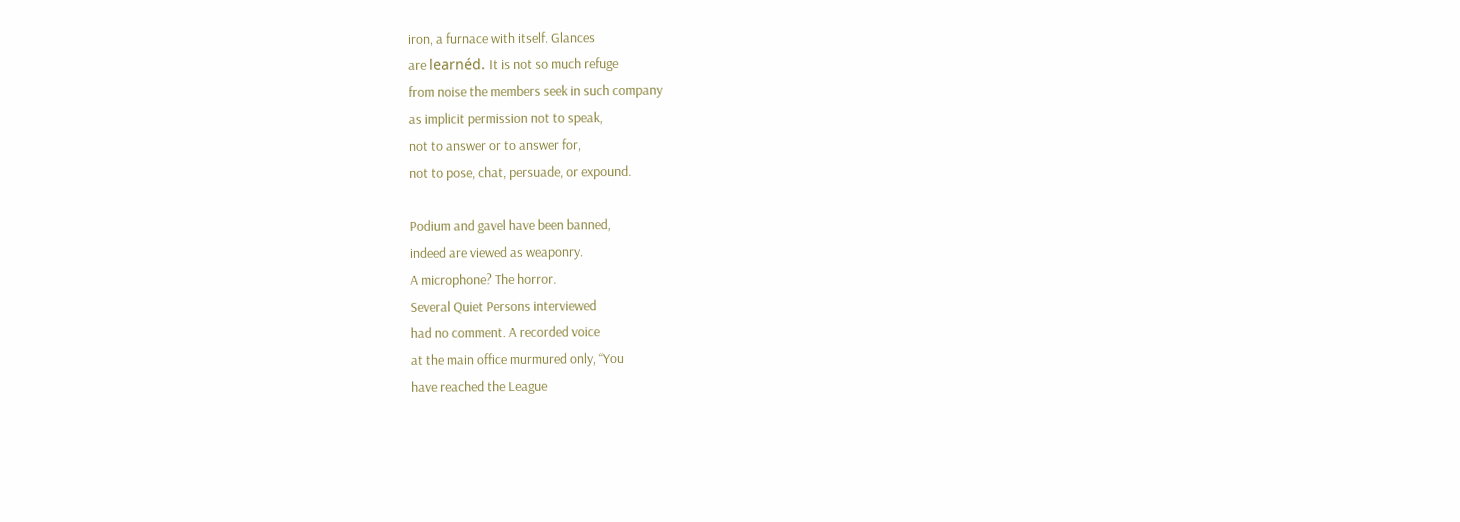iron, a furnace with itself. Glances
are learnéd. It is not so much refuge
from noise the members seek in such company
as implicit permission not to speak,
not to answer or to answer for,
not to pose, chat, persuade, or expound.

Podium and gavel have been banned,
indeed are viewed as weaponry.
A microphone? The horror.
Several Quiet Persons interviewed
had no comment. A recorded voice
at the main office murmured only, “You
have reached the League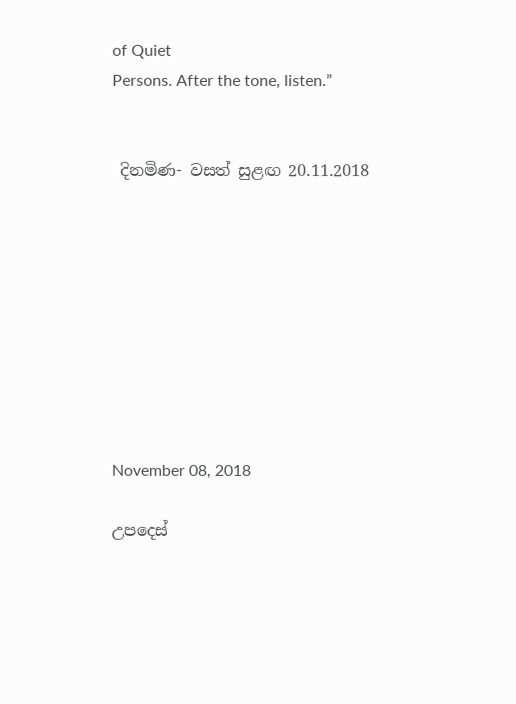of Quiet
Persons. After the tone, listen.”


 දිනමිණ- වසත් සුළඟ 20.11.2018









November 08, 2018

උපදෙස්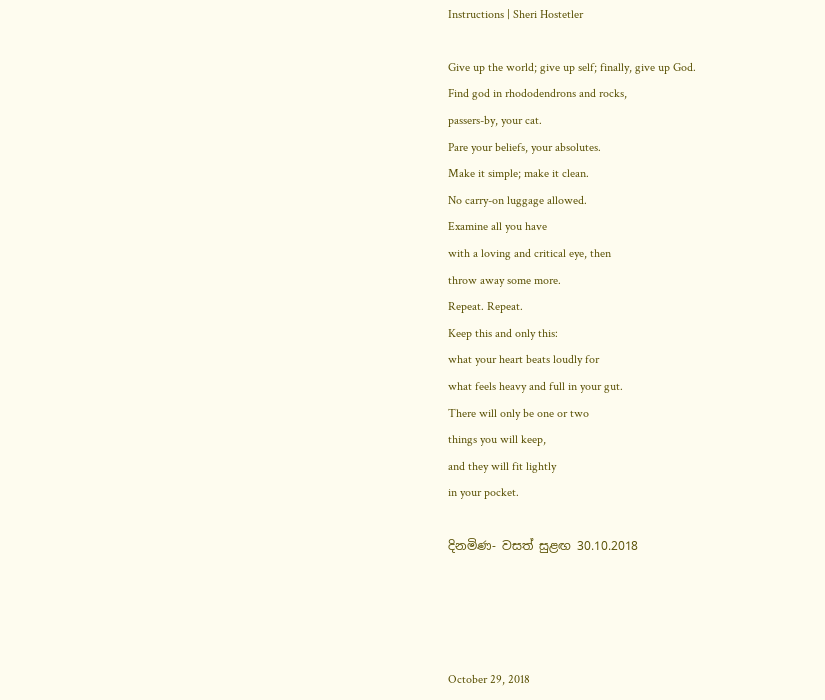Instructions | Sheri Hostetler

Give up the world; give up self; finally, give up God.
Find god in rhododendrons and rocks,
passers-by, your cat.
Pare your beliefs, your absolutes.
Make it simple; make it clean.
No carry-on luggage allowed.
Examine all you have
with a loving and critical eye, then
throw away some more.
Repeat. Repeat.
Keep this and only this:
what your heart beats loudly for
what feels heavy and full in your gut.
There will only be one or two
things you will keep,
and they will fit lightly
in your pocket.

දිනමිණ- වසත් සුළඟ 30.10.2018




October 29, 2018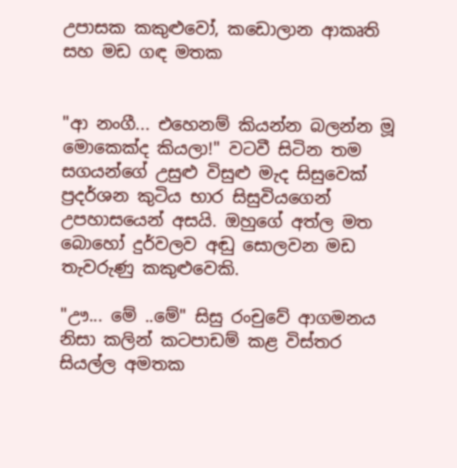උපාසක කකුළුවෝ, කඩොලාන ආකෘති සහ මඩ ගඳ මතක


"ආ නංගී... එහෙනම් කියන්න බලන්න මූ මොකෙක්ද කියලා!" වටවී සිටින තම සගයන්ගේ උසුළු විසුළු මැද සිසුවෙක් ප්‍රදර්ශන කුටිය භාර සිසුවියගෙන් උපහාසයෙන් අසයි. ඔහුගේ අත්ල මත බොහෝ දුර්වලව අඬු සොලවන මඩ තැවරුණු කකුළුවෙකි.

"ඌ... මේ ..මේ" සිසු රංචුවේ ආගමනය නිසා කලින් කටපාඩම් කළ විස්තර සියල්ල අමතක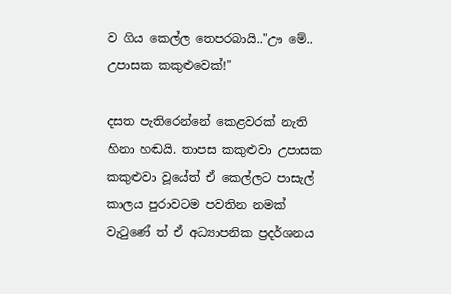ව ගිය කෙල්ල තෙපරබායි.."ඌ මේ.. උපාසක කකුළුවෙක්!"

දසත පැතිරෙන්නේ කෙළවරක් නැති හිනා හඬයි. තාපස කකුළුවා උපාසක කකුළුවා වූයේත් ඒ කෙල්ලට පාසැල් කාලය පුරාවටම පවතින නමක් වැටුණේ ත් ඒ අධ්‍යාපනික ප්‍රදර්ශනය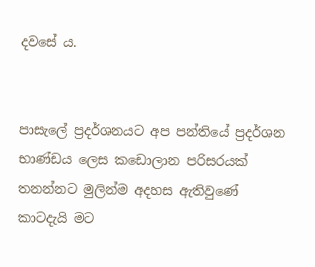දවසේ ය.


පාසැලේ ප්‍රදර්ශනයට අප පන්තියේ ප්‍රදර්ශන භාණ්ඩය ලෙස කඩොලාන පරිසරයක් තනන්නට මුලින්ම අදහස ඇතිවුණේ කාටදැයි මට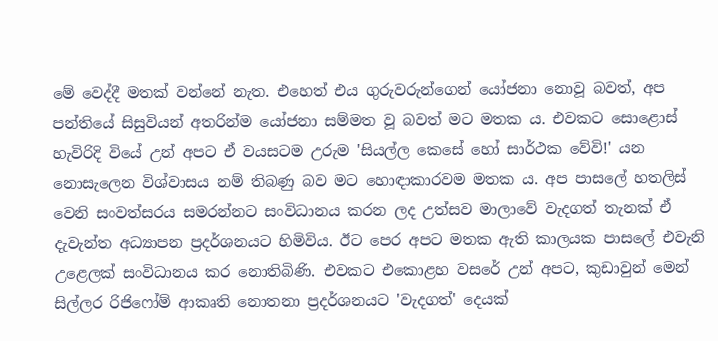මේ වෙද්දී මතක් වන්නේ නැත. එහෙත් එය ගුරුවරුන්ගෙන් යෝජනා නොවූ බවත්, අප පන්තියේ සිසුවියන් අතරින්ම යෝජනා සම්මත වූ බවත් මට මතක ය. එවකට සොළොස් හැවිරිදි වියේ උන් අපට ඒ වයසටම උරුම 'සියල්ල කෙසේ හෝ සාර්ථක වේවි!' යන නොසැලෙන විශ්වාසය නම් තිබණු බව මට හොඳාකාරවම මතක ය. අප පාසලේ හතලිස් වෙනි සංවත්සරය සමරන්නට සංවිධානය කරන ලද උත්සව මාලාවේ වැදගත් තැනක් ඒ දැවැන්ත අධ්‍යාපන ප්‍රදර්ශනයට හිමිවිය. ඊට පෙර අපට මතක ඇති කාලයක පාසලේ එවැනි උළෙලක් සංවිධානය කර නොතිබිණි. එවකට එකොළහ වසරේ උන් අපට, කුඩාවුන් මෙන් සිල්ලර රිජිෆෝම් ආකෘති නොතනා ප්‍රදර්ශනයට 'වැදගත්' දෙයක්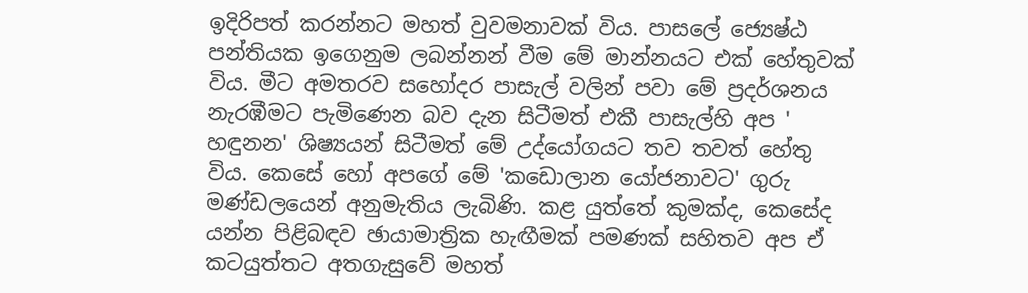ඉදිරිපත් කරන්නට මහත් වුවමනාවක් විය. පාසලේ ජ්‍යෙෂ්ඨ පන්තියක ඉගෙනුම ලබන්නන් වීම මේ මාන්නයට එක් හේතුවක් විය. මීට අමතරව සහෝදර පාසැල් වලින් පවා මේ ප්‍රදර්ශනය නැරඹීමට පැමිණෙන බව දැන සිටීමත් එකී පාසැල්හි අප ' හඳුනන' ශිෂ්‍යයන් සිටීමත් මේ උද්යෝගයට තව තවත් හේතු විය. කෙසේ හෝ අපගේ මේ 'කඩොලාන යෝජනාවට' ගුරු මණ්ඩලයෙන් අනුමැතිය ලැබිණි. කළ යුත්තේ කුමක්ද, කෙසේද යන්න පිළිබඳව ඡායාමාත්‍රික හැඟීමක් පමණක් සහිතව අප ඒ කටයුත්තට අතගැසුවේ මහත්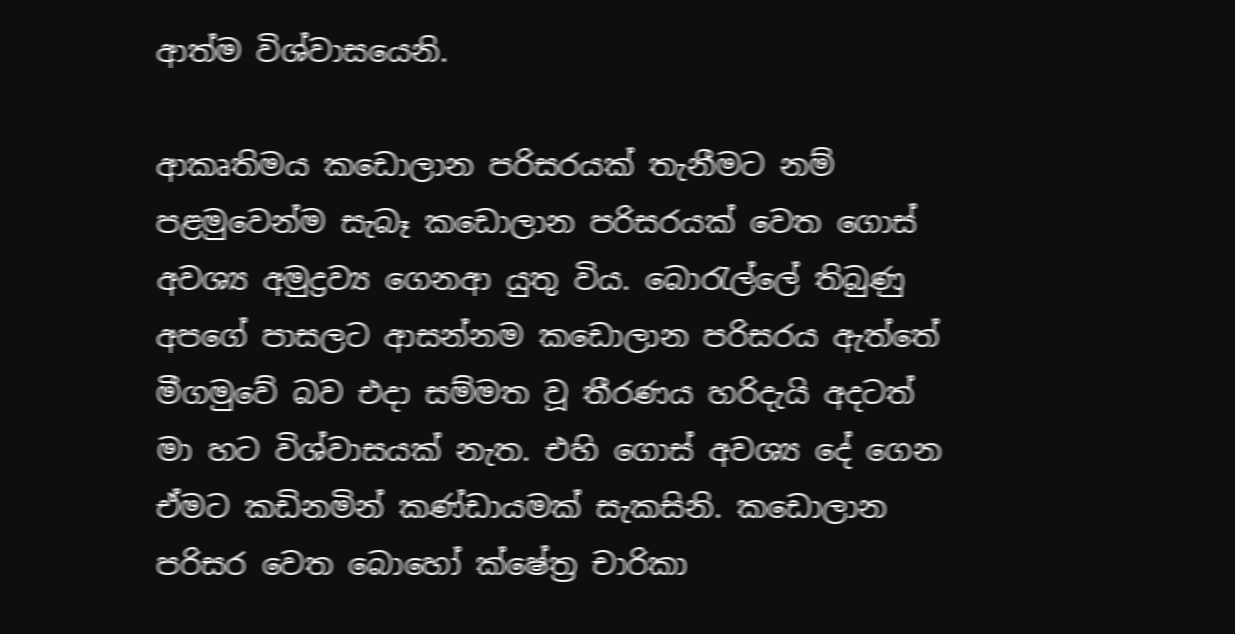ආත්ම විශ්වාසයෙනි.

ආකෘතිමය කඩොලාන පරිසරයක් තැනීමට නම් පළමුවෙන්ම සැබෑ කඩොලාන පරිසරයක් වෙත ගොස් අවශ්‍ය අමුද්‍රව්‍ය ගෙනආ යුතු විය. බොරැල්ලේ තිබුණු අපගේ පාසලට ආසන්නම කඩොලාන පරිසරය ඇත්තේ මීගමුවේ බව එදා සම්මත වූ තීරණය හරිදැයි අදටත් මා හට විශ්වාසයක් නැත. එහි ගොස් අවශ්‍ය දේ ගෙන ඒමට කඩිනමින් කණ්ඩායමක් සැකසිනි. කඩොලාන පරිසර වෙත බොහෝ ක්ෂේත්‍ර චාරිකා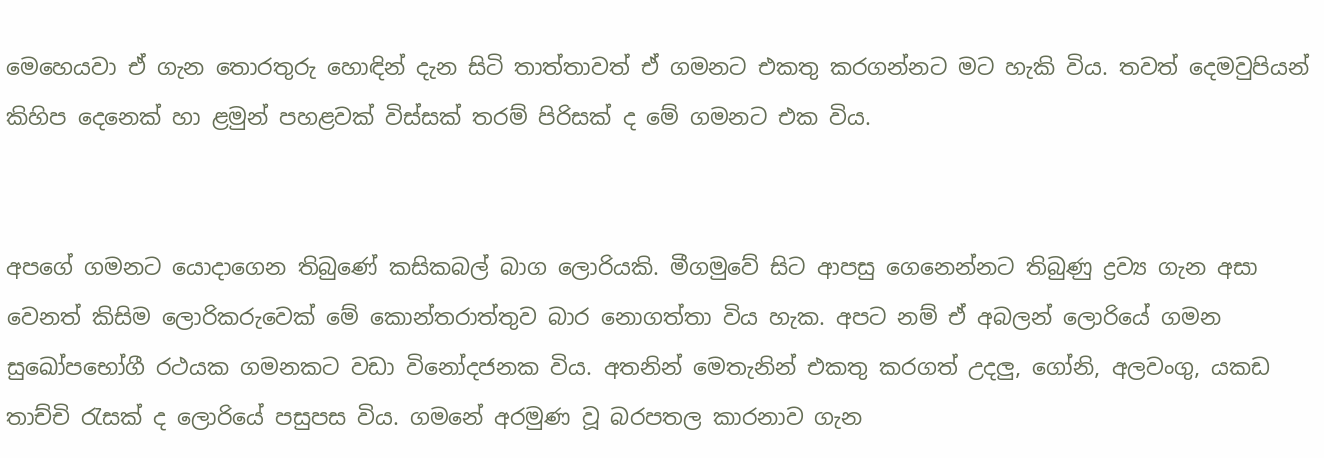මෙහෙයවා ඒ ගැන තොරතුරු හොඳින් දැන සිටි තාත්තාවත් ඒ ගමනට එකතු කරගන්නට මට හැකි විය. තවත් දෙමවුපියන් කිහිප දෙනෙක් හා ළමුන් පහළවක් විස්සක් තරම් පිරිසක් ද මේ ගමනට එක විය.


අපගේ ගමනට යොදාගෙන තිබුණේ කසිකබල් බාග ලොරියකි. මීගමුවේ සිට ආපසු ගෙනෙන්නට තිබුණු ද්‍රව්‍ය ගැන අසා වෙනත් කිසිම ලොරිකරුවෙක් මේ කොන්තරාත්තුව බාර නොගත්තා විය හැක. අපට නම් ඒ අබලන් ලොරියේ ගමන සුඛෝපභෝගී රථයක ගමනකට වඩා විනෝදජනක විය. අතනින් මෙතැනින් එකතු කරගත් උදලු, ගෝනි, අලවංගු, යකඩ තාච්චි රැසක් ද ලොරියේ පසුපස විය. ගමනේ අරමුණ වූ බරපතල කාරනාව ගැන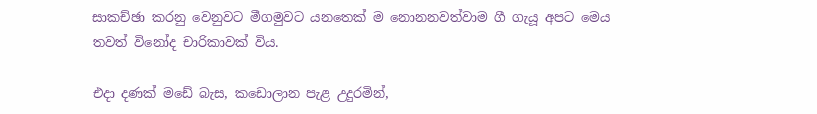සාකච්ඡා කරනු වෙනුවට මීගමුවට යනතෙක් ම නොනනවත්වාම ගී ගැයූ අපට මෙය තවත් විනෝද චාරිකාවක් විය.

එදා දණක් මඩේ බැස, කඩොලාන පැළ උදුරමින්,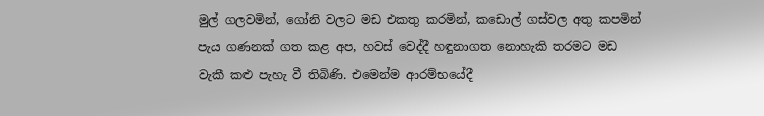මුල් ගලවමින්, ගෝනි වලට මඩ එකතු කරමින්, කඩොල් ගස්වල අතු කපමින් පැය ගණනක් ගත කළ අප, හවස් වෙද්දී හඳුනාගත නොහැකි තරමට මඩ වැකී කළු පැහැ වී තිබිණි. එමෙන්ම ආරම්භයේදී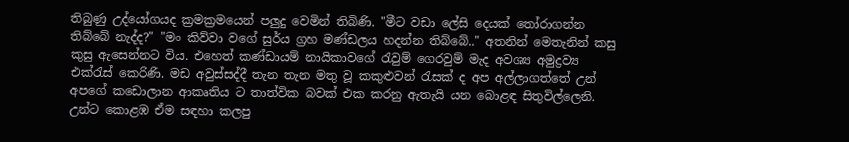තිබුණු උද්යෝගයද ක්‍රමක්‍රමයෙන් පලුදු වෙමින් තිබිණි. "මීට වඩා ලේසි දෙයක් තෝරාගන්න තිබ්බේ නැද්ද?" "මං කිව්වා වගේ සුර්ය ග්‍රහ මණ්ඩලය හදන්න තිබ්බේ.." අතනින් මෙතැනින් කසු කුසු ඇසෙන්නට විය. එහෙත් කණ්ඩායම් නායිකාවගේ රැවුම් ගෙරවුම් මැද අවශ්‍ය අමුද්‍රව්‍ය එක්රැස් කෙරිණි. මඩ අවුස්සද්දී තැන තැන මතු වූ කකුළුවන් රැසක් ද අප අල්ලාගත්තේ උන් අපගේ කඩොලාන ආකෘතිය ට තාත්වික බවක් එක කරනු ඇතැයි යන බොළඳ සිතුවිල්ලෙනි. උන්ට කොළඹ ඒම සඳහා කලපු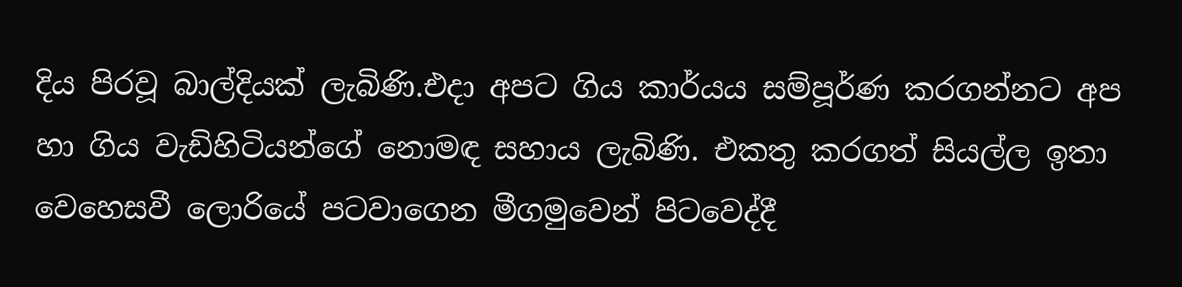දිය පිරවූ බාල්දියක් ලැබිණි.එදා අපට ගිය කාර්යය සම්පූර්ණ කරගන්නට අප හා ගිය වැඩිහිටියන්ගේ නොමඳ සහාය ලැබිණි. එකතු කරගත් සියල්ල ඉතා වෙහෙසවී ලොරියේ පටවාගෙන මීගමුවෙන් පිටවෙද්දී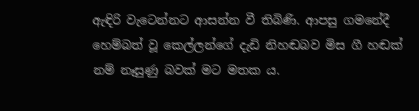ඇඳිරි වැටෙන්නට ආසන්න වී තිබිණි. ආපසු ගමනේදී හෙම්බත් වූ කෙල්ලන්ගේ දැඩි නිහඬබව මිස ගී හඬක් නම් නෑසුණු බවක් මට මතක ය.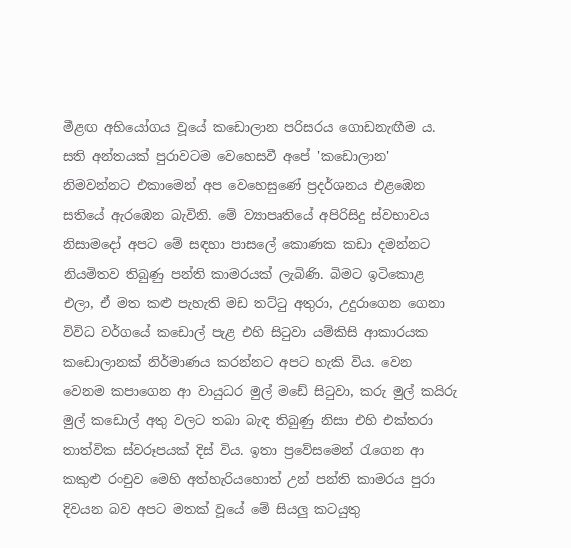මීළඟ අභියෝගය වූයේ කඩොලාන පරිසරය ගොඩනැඟීම ය. සති අන්තයක් පුරාවටම වෙහෙසවී අපේ 'කඩොලාන' නිමවන්නට එකාමෙන් අප වෙහෙසුණේ ප්‍රදර්ශනය එළඹෙන සතියේ ඇරඹෙන බැවිනි. මේ ව්‍යාපෘතියේ අපිරිසිදු ස්වභාවය නිසාමදෝ අපට මේ සඳහා පාසලේ කොණක කඩා දමන්නට නියමිතව තිබුණු පන්ති කාමරයක් ලැබිණි. බිමට ඉටිකොළ එලා, ඒ මත කළු පැහැති මඩ තට්ටු අතුරා, උදුරාගෙන ගෙනා විවිධ වර්ගයේ කඩොල් පැළ එහි සිටුවා යම්කිසි ආකාරයක කඩොලානක් නිර්මාණය කරන්නට අපට හැකි විය. වෙන වෙනම කපාගෙන ආ වායුධර මුල් මඩේ සිටුවා, කරු මුල් කයිරු මුල් කඩොල් අතු වලට තබා බැඳ තිබුණු නිසා එහි එක්තරා තාත්වික ස්වරූපයක් දිස් විය. ඉතා ප්‍රවේසමෙන් රැගෙන ආ කකුළු රංචුව මෙහි අත්හැරියහොත් උන් පන්ති කාමරය පුරා දිවයන බව අපට මතක් වූයේ මේ සියලු කටයුතු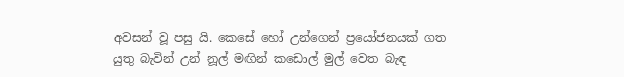අවසන් වූ පසු යි. කෙසේ හෝ උන්ගෙන් ප්‍රයෝජනයක් ගත යුතු බැවින් උන් නූල් මඟින් කඩොල් මුල් වෙත බැඳ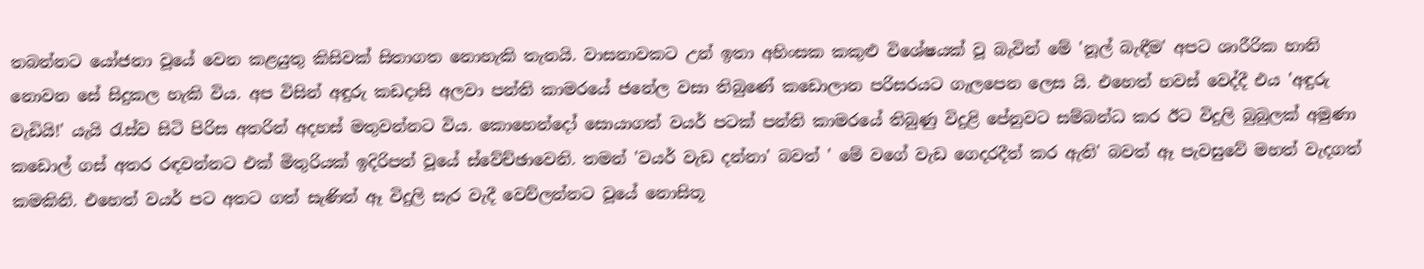තබන්නට යෝජනා වූයේ වෙන කළයුතු කිසිවක් සිතාගත නොහැකි තැනයි. වාසනාවකට උන් ඉතා අහිංසක කකුළු විශේෂයක් වූ බැවින් මේ 'නූල් බැඳීම' අපට ශාරීරික හානි නොවන සේ සිදුකල හැකි විය. අප විසින් අඳුරු කඩදාසි අලවා පන්ති කාමරයේ ජනේල වසා තිබුණේ කඩොලාන පරිසරයට ගැලපෙන ලෙස යි. එහෙත් හවස් වෙද්දී එය 'අඳුරු වැඩියි!' යැයි රැස්ව සිටි පිරිස අතරින් අදහස් මතුවන්නට විය. කොහෙන්දෝ සොයාගත් වයර් පටක් පන්ති කාමරයේ තිබුණු විදුළි පේනුවට සම්බන්ධ කර ඊට විදුලි බුබුලක් අමුණා කඩොල් ගස් අතර රඳවන්නට එක් මිතුරියක් ඉදිරිපත් වූයේ ස්වේච්ඡාවෙනි. තමන් 'වයර් වැඩ දන්නා' බවත් ' මේ වගේ වැඩ ගෙදරදීත් කර ඇති' බවත් ඈ පැවසුවේ මහත් වැදගත් කමකිනි. එහෙත් වයර් පට අතට ගත් සැණින් ඈ විදුලි සැර වැදී වෙව්ලන්නට වූයේ නොසිතූ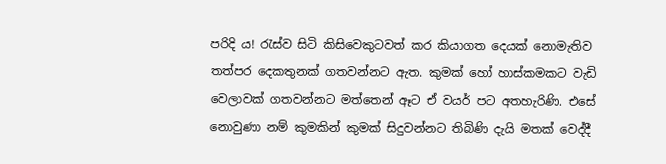පරිදි ය! රැස්ව සිටි කිසිවෙකුටවත් කර කියාගත දෙයක් නොමැතිව තත්පර දෙකතුනක් ගතවන්නට ඇත. කුමක් හෝ හාස්කමකට වැඩි වෙලාවක් ගතවන්නට මත්තෙන් ඈට ඒ වයර් පට අතහැරිණි. එසේ නොවුණා නම් කුමකින් කුමක් සිදුවන්නට තිබිණි දැයි මතක් වෙද්දී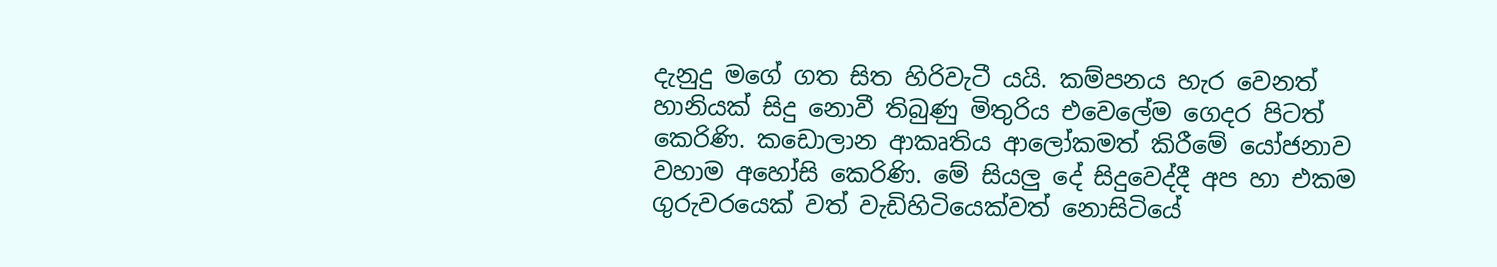දැනුදු මගේ ගත සිත හිරිවැටී යයි. කම්පනය හැර වෙනත් හානියක් සිදු නොවී තිබුණු මිතුරිය එවෙලේම ගෙදර පිටත් කෙරිණි. කඩොලාන ආකෘතිය ආලෝකමත් කිරීමේ යෝජනාව වහාම අහෝසි කෙරිණි. මේ සියලු දේ සිදුවෙද්දී අප හා එකම ගුරුවරයෙක් වත් වැඩිහිටියෙක්වත් නොසිටියේ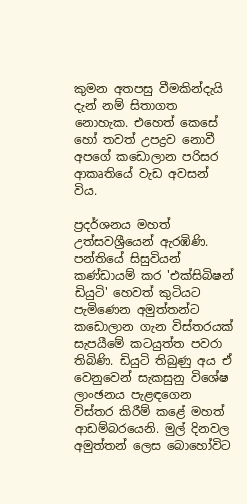කුමන අතපසු වීමකින්දැයි දැන් නම් සිතාගත නොහැක. එහෙත් කෙසේ හෝ තවත් උපද්‍රව නොවී අපගේ කඩොලාන පරිසර ආකෘතියේ වැඩ අවසන් විය.

ප්‍රදර්ශනය මහත් උත්සවශ්‍රීයෙන් ඇරඹිණි. පන්තියේ සිසුවියන් කණ්ඩායම් කර 'එක්සිබිෂන් ඩියුටි' හෙවත් කුටියට පැමිණෙන අමුත්තන්ට කඩොලාන ගැන විස්තරයක් සැපයීමේ කටයුත්ත පවරා තිබිණි. ඩියුටි තිබුණු අය ඒ වෙනුවෙන් සැකසුනු විශේෂ ලාංඡනය පැළඳගෙන විස්තර කිරීම් කළේ මහත් ආඩම්බරයෙනි. මුල් දිනවල අමුත්තන් ලෙස බොහෝවිට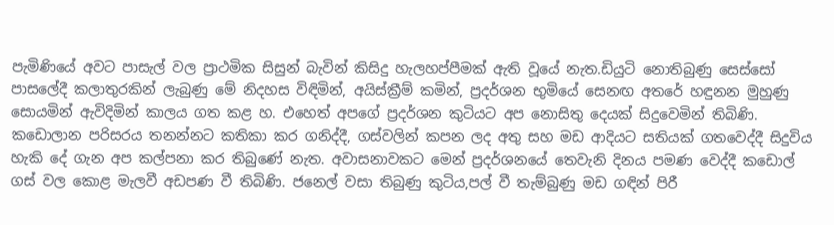පැමිණියේ අවට පාසැල් වල ප්‍රාථමික සිසුන් බැවින් කිසිදු හැලහප්පීමක් ඇති වූයේ නැත.ඩියුටි නොතිබුණු සෙස්සෝ පාසලේදී කලාතුරකින් ලැබුණු මේ නිදහස විඳිමින්, අයිස්ක්‍රීම් කමින්, ප්‍රදර්ශන භුමියේ සෙනඟ අතරේ හඳුනන මුහුණු සොයමින් ඇවිදිමින් කාලය ගත කළ හ. එහෙත් අපගේ ප්‍රදර්ශන කුටියට අප නොසිතු දෙයක් සිදුවෙමින් තිබිණි. කඩොලාන පරිසරය තනන්නට කතිකා කර ගනිද්දී, ගස්වලින් කපන ලද අතු සහ මඩ ආදියට සතියක් ගතවෙද්දී සිදුවිය හැකි දේ ගැන අප කල්පනා කර තිබුණේ නැත. අවාසනාවකට මෙන් ප්‍රදර්ශනයේ තෙවැනි දිනය පමණ වෙද්දී කඩොල් ගස් වල කොළ මැලවී අඩපණ වී තිබිණි. ජනෙල් වසා තිබුණු කුටිය,පල් වී තැම්බුණු මඩ ගඳින් පිරී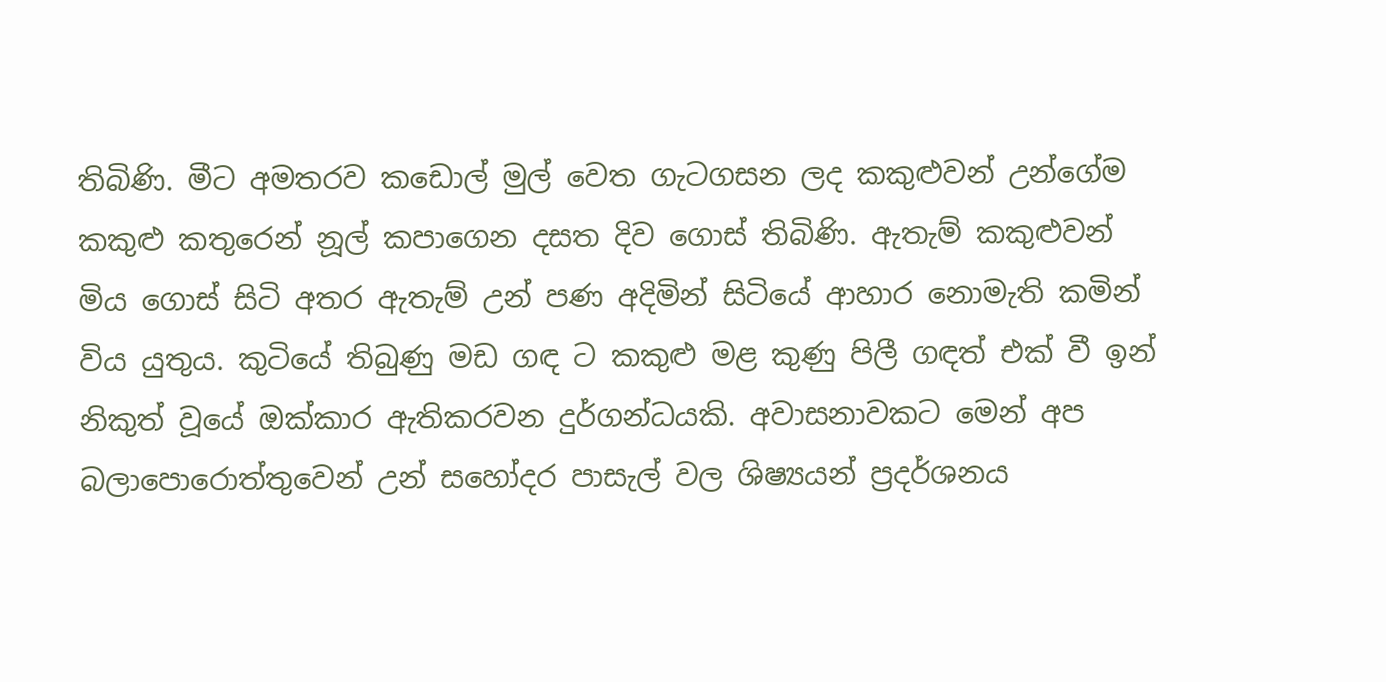තිබිණි. මීට අමතරව කඩොල් මුල් වෙත ගැටගසන ලද කකුළුවන් උන්ගේම කකුළු කතුරෙන් නූල් කපාගෙන දසත දිව ගොස් තිබිණි. ඇතැම් කකුළුවන් මිය ගොස් සිටි අතර ඇතැම් උන් පණ අදිමින් සිටියේ ආහාර නොමැති කමින් විය යුතුය. කුටියේ තිබුණු මඩ ගඳ ට කකුළු මළ කුණු පිලී ගඳත් එක් වී ඉන් නිකුත් වූයේ ඔක්කාර ඇතිකරවන දුර්ගන්ධයකි. අවාසනාවකට මෙන් අප බලාපොරොත්තුවෙන් උන් සහෝදර පාසැල් වල ශිෂ්‍යයන් ප්‍රදර්ශනය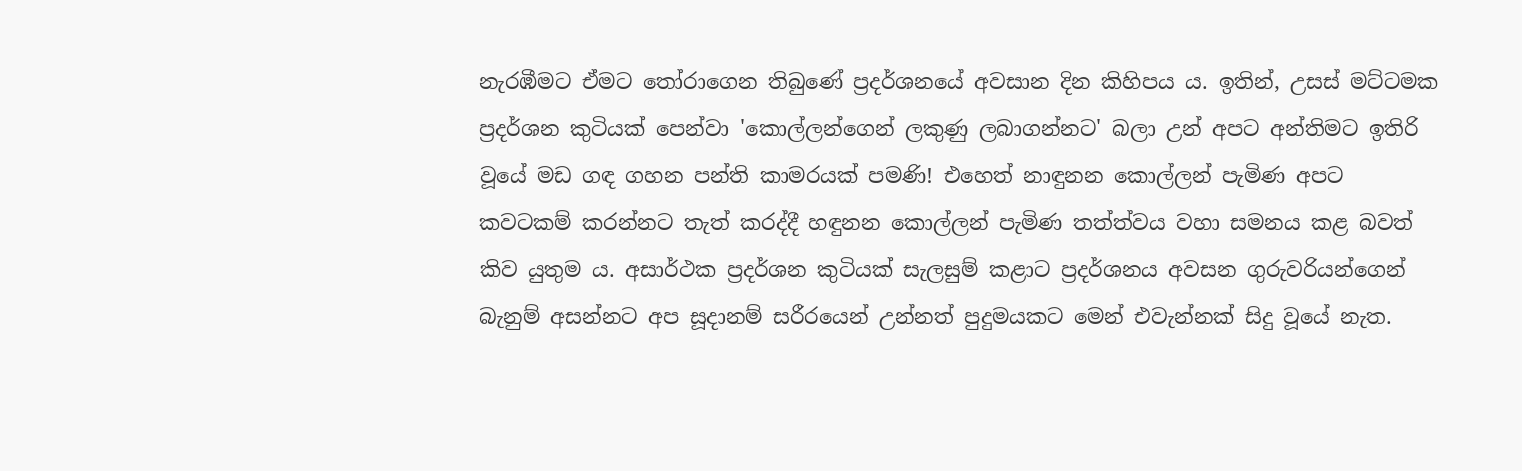නැරඹීමට ඒමට තෝරාගෙන තිබුණේ ප්‍රදර්ශනයේ අවසාන දින කිහිපය ය. ඉතින්, උසස් මට්ටමක ප්‍රදර්ශන කුටියක් පෙන්වා 'කොල්ලන්ගෙන් ලකුණු ලබාගන්නට' බලා උන් අපට අන්තිමට ඉතිරි වූයේ මඩ ගඳ ගහන පන්ති කාමරයක් පමණි! එහෙත් නාඳුනන කොල්ලන් පැමිණ අපට කවටකම් කරන්නට තැත් කරද්දී හඳුනන කොල්ලන් පැමිණ තත්ත්වය වහා සමනය කළ බවත් කිව යුතුම ය. අසාර්ථක ප්‍රදර්ශන කුටියක් සැලසුම් කළාට ප්‍රදර්ශනය අවසන ගුරුවරියන්ගෙන් බැනුම් අසන්නට අප සූදානම් සරීරයෙන් උන්නත් පුදුමයකට මෙන් එවැන්නක් සිදු වූයේ නැත.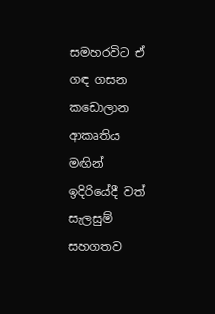සමහරවිට ඒ ගඳ ගසන කඩොලාන ආකෘතිය මඟින් ඉදිරියේදී වත් සැලසුම් සහගතව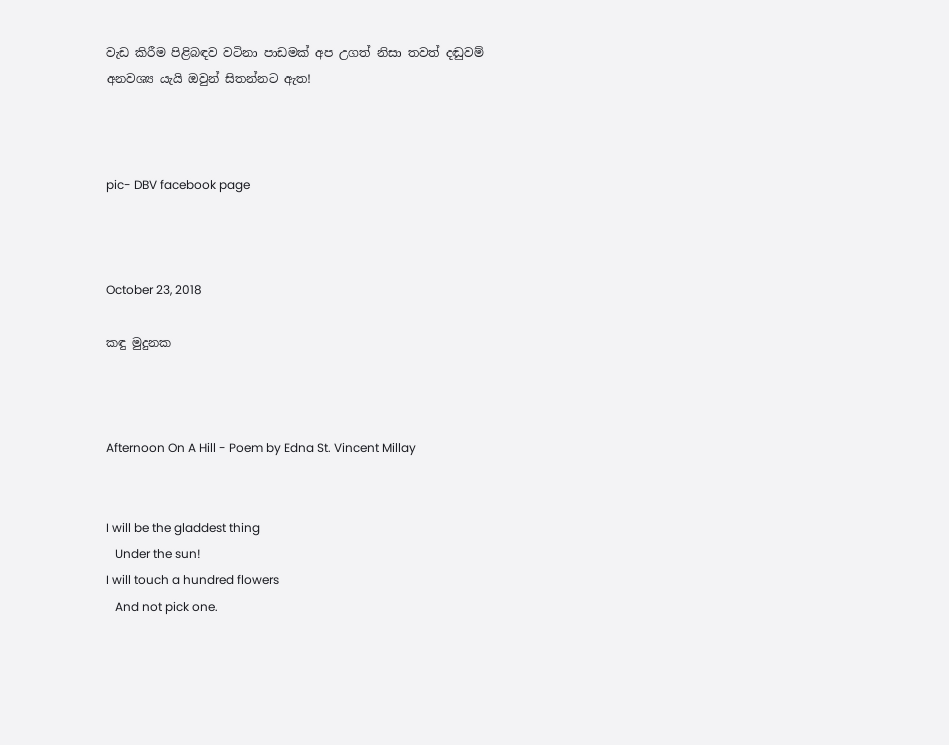වැඩ කිරීම පිළිබඳව වටිනා පාඩමක් අප උගත් නිසා තවත් දඬුවම් අනවශ්‍ය යැයි ඔවුන් සිතන්නට ඇත!



pic- DBV facebook page



October 23, 2018

කඳු මුදුනක



Afternoon On A Hill - Poem by Edna St. Vincent Millay


I will be the gladdest thing
   Under the sun!
I will touch a hundred flowers
   And not pick one.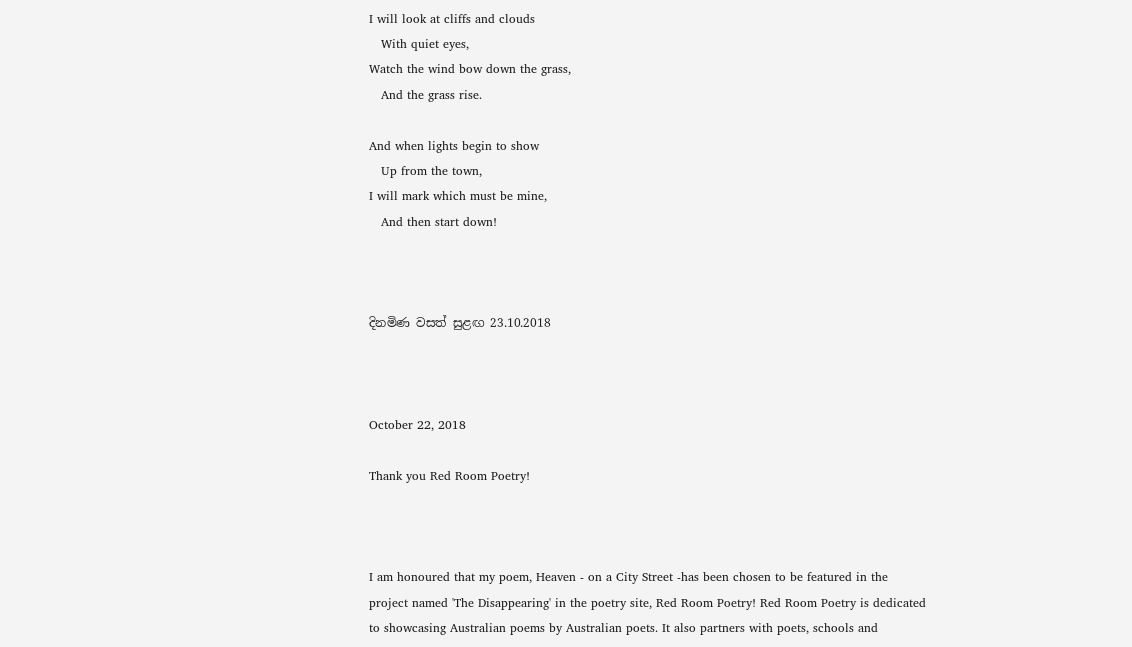I will look at cliffs and clouds
   With quiet eyes,
Watch the wind bow down the grass,
   And the grass rise.

And when lights begin to show
   Up from the town,
I will mark which must be mine,
   And then start down!



දිනමිණ වසත් සුළඟ 23.10.2018



October 22, 2018

Thank you Red Room Poetry!



I am honoured that my poem, Heaven - on a City Street -has been chosen to be featured in the project named 'The Disappearing' in the poetry site, Red Room Poetry! Red Room Poetry is dedicated to showcasing Australian poems by Australian poets. It also partners with poets, schools and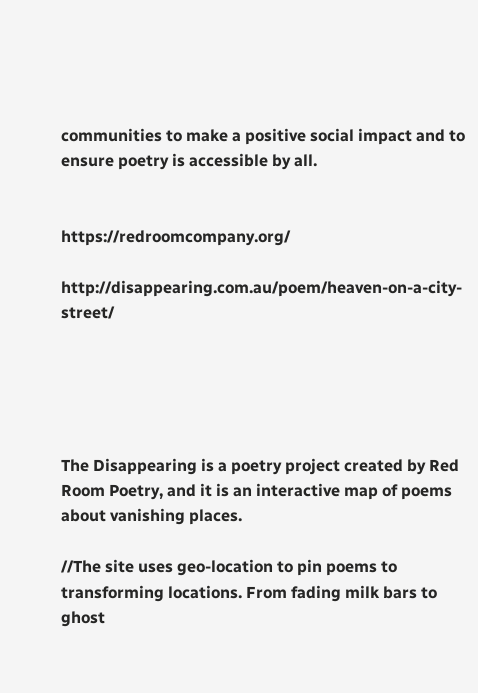communities to make a positive social impact and to ensure poetry is accessible by all.


https://redroomcompany.org/

http://disappearing.com.au/poem/heaven-on-a-city-street/





The Disappearing is a poetry project created by Red Room Poetry, and it is an interactive map of poems about vanishing places.

//The site uses geo-location to pin poems to transforming locations. From fading milk bars to ghost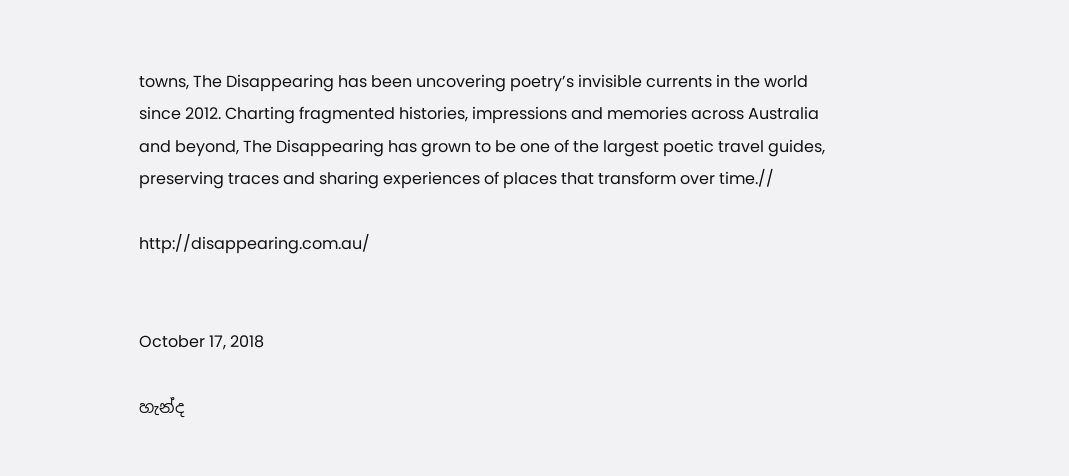towns, The Disappearing has been uncovering poetry’s invisible currents in the world since 2012. Charting fragmented histories, impressions and memories across Australia and beyond, The Disappearing has grown to be one of the largest poetic travel guides, preserving traces and sharing experiences of places that transform over time.//

http://disappearing.com.au/


October 17, 2018

හැන්ද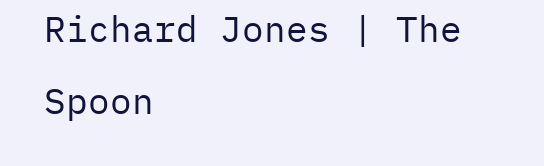Richard Jones | The Spoon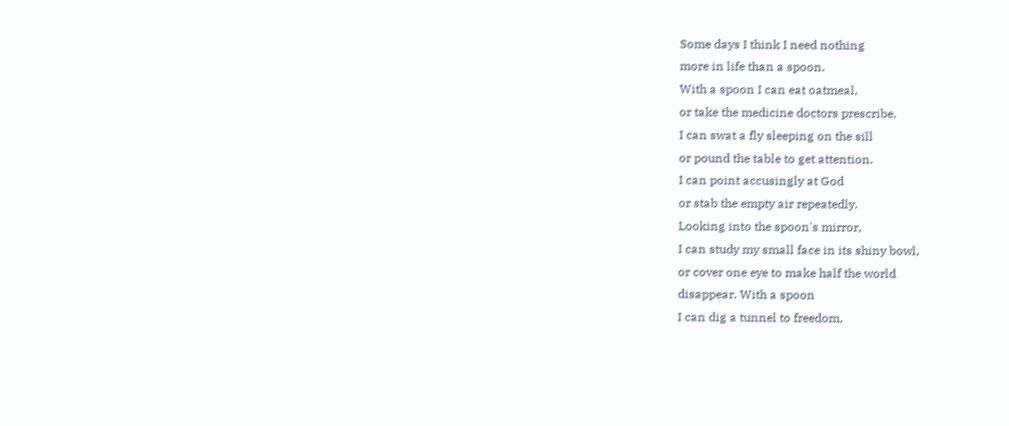Some days I think I need nothing
more in life than a spoon.
With a spoon I can eat oatmeal,
or take the medicine doctors prescribe.
I can swat a fly sleeping on the sill
or pound the table to get attention.
I can point accusingly at God
or stab the empty air repeatedly.
Looking into the spoon's mirror,
I can study my small face in its shiny bowl,
or cover one eye to make half the world
disappear. With a spoon
I can dig a tunnel to freedom,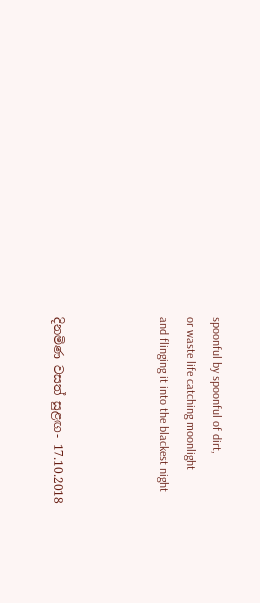spoonful by spoonful of dirt,
or waste life catching moonlight
and flinging it into the blackest night



දිනමිණ වසත් සුළඟ- 17.10.2018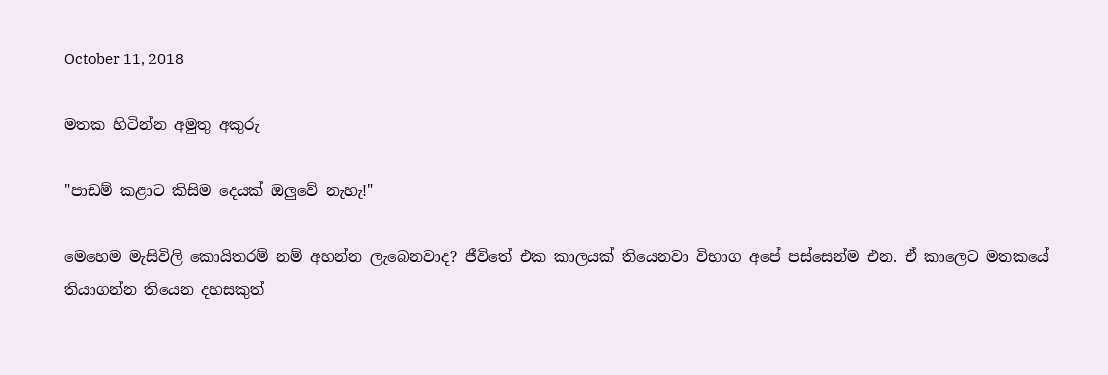October 11, 2018

මතක හිටින්න අමුතු අකුරු

"පාඩම් කළාට කිසිම දෙයක් ඔලුවේ නැහැ!"

මෙහෙම මැසිවිලි කොයිතරම් නම් අහන්න ලැබෙනවාද? ජීවිතේ එක කාලයක් තියෙනවා විභාග අපේ පස්සෙන්ම එන. ඒ කාලෙට මතකයේ තියාගන්න තියෙන දහසකුත්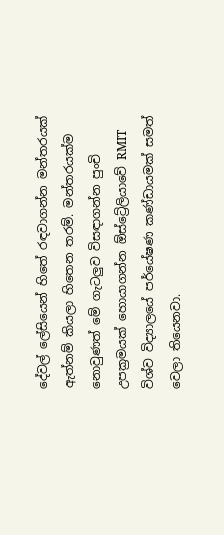දේවල් ලේසියෙන් හිතේ රඳවාගන්න මන්තරයක් ඇත්නම් කියලා හිතෙන තරම්. මන්තරයක්ම නොවුණත් මේ ගැටලුව විසඳාගන්න පුංචි උපක්‍රමයක් හොයාගන්න ඕස්ට්‍රේලියාවේ RMIT විශ්ව විද්‍යාලයේ පර්යේෂණ කණ්ඩායමක් සමත් වෙලා තියෙනවා.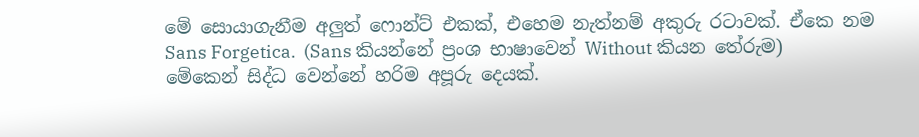මේ සොයාගැනීම අලුත් ෆොන්ට් එකක්, එහෙම නැත්නම් අකුරු රටාවක්. ඒකෙ නම Sans Forgetica.  (Sans කියන්නේ ප්‍රංශ භාෂාවෙන් Without කියන තේරුම) මේකෙන් සිද්ධ වෙන්නේ හරිම අපූරු දෙයක්.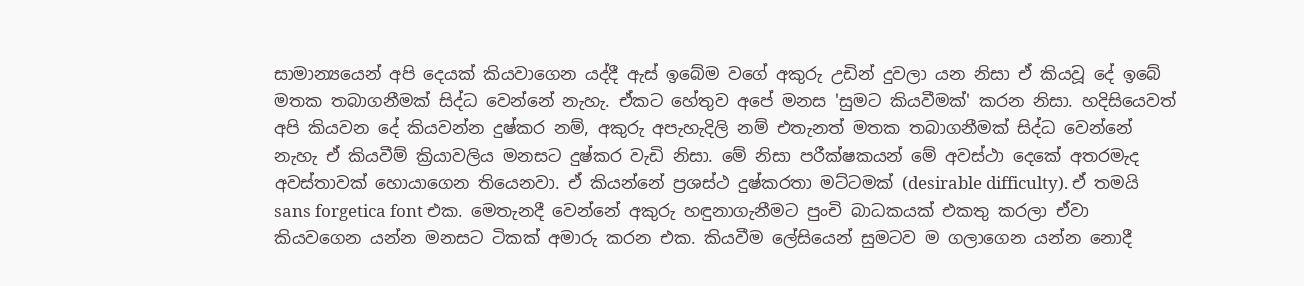සාමාන්‍යයෙන් අපි දෙයක් කියවාගෙන යද්දී ඇස් ඉබේම වගේ අකුරු උඩින් දුවලා යන නිසා ඒ කියවූ දේ ඉබේ මතක තබාගනීමක් සිද්ධ වෙන්නේ නැහැ. ඒකට හේතුව අපේ මනස 'සුමට කියවීමක්' කරන නිසා. හදිසියෙවත් අපි කියවන දේ කියවන්න දුෂ්කර නම්, අකුරු අපැහැදිලි නම් එතැනත් මතක තබාගනීමක් සිද්ධ වෙන්නේ නැහැ ඒ කියවීම් ක්‍රියාවලිය මනසට දුෂ්කර වැඩි නිසා. මේ නිසා පරීක්ෂකයන් මේ අවස්ථා දෙකේ අතරමැද අවස්තාවක් හොයාගෙන තියෙනවා. ඒ කියන්නේ ප්‍රශස්ථ දුෂ්කරතා මට්ටමක් (desirable difficulty). ඒ තමයි sans forgetica font එක. මෙතැනදී වෙන්නේ අකුරු හඳුනාගැනීමට පුංචි බාධකයක් එකතු කරලා ඒවා කියවගෙන යන්න මනසට ටිකක් අමාරු කරන එක. කියවීම ලේසියෙන් සුමටව ම ගලාගෙන යන්න නොදී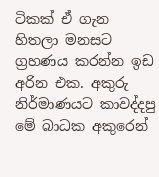ටිකක් ඒ ගැන හිතලා මනසට ග්‍රහණය කරන්න ඉඩ අරින එක. අකුරු නිර්මාණයට කාවද්දපු මේ බාධක අකුරෙන්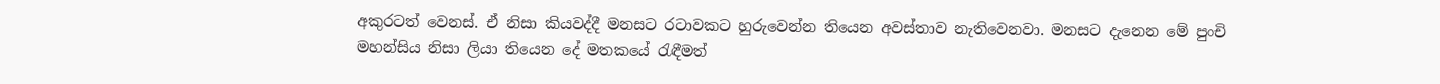අකුරටත් වෙනස්. ඒ නිසා කියවද්දී මනසට රටාවකට හුරුවෙන්න තියෙන අවස්තාව නැතිවෙනවා. මනසට දැනෙන මේ පුංචි මහන්සිය නිසා ලියා තියෙන දේ මතකයේ රැඳීමත්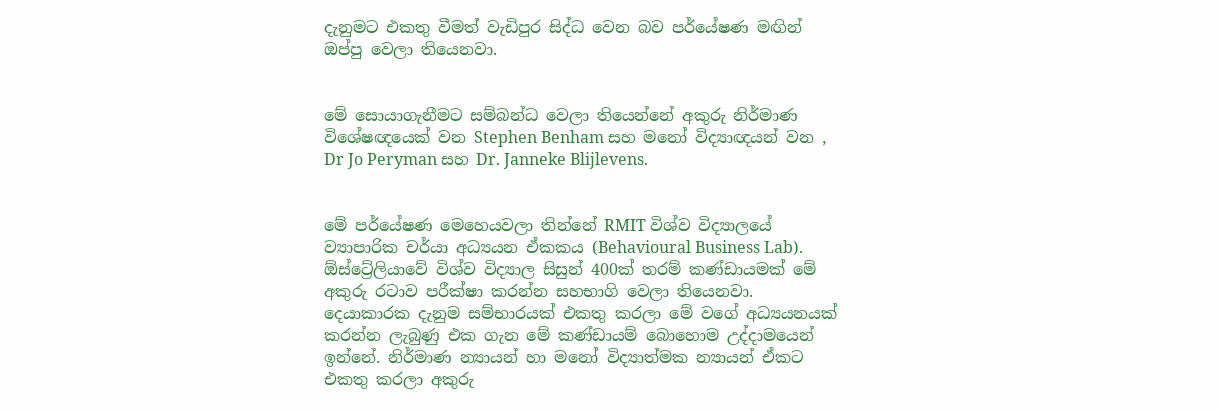දැනුමට එකතු වීමත් වැඩිපුර සිද්ධ වෙන බව පර්යේෂණ මඟින් ඔප්පු වෙලා තියෙනවා.


මේ සොයාගැනීමට සම්බන්ධ වෙලා තියෙන්නේ අකුරු නිර්මාණ විශේෂඥයෙක් වන Stephen Benham සහ මනෝ විද්‍යාඥයන් වන , Dr Jo Peryman සහ Dr. Janneke Blijlevens.


මේ පර්යේෂණ මෙහෙයවලා තින්නේ RMIT විශ්ව විද්‍යාලයේ ව්‍යාපාරික චර්යා අධ්‍යයන ඒකකය (Behavioural Business Lab). ඕස්ට්‍රේලියාවේ විශ්ව විද්‍යාල සිසුන් 400ක් තරම් කණ්ඩායමක් මේ අකුරු රටාව පරීක්ෂා කරන්න සහභාගි වෙලා තියෙනවා. දෙයාකාරක දැනුම සම්භාරයක් එකතු කරලා මේ වගේ අධ්‍යයනයක් කරන්න ලැබුණු එක ගැන මේ කණ්ඩායම් බොහොම උද්දාමයෙන් ඉන්නේ. නිර්මාණ න්‍යායන් හා මනෝ විද්‍යාත්මක න්‍යායන් ඒකට එකතු කරලා අකුරු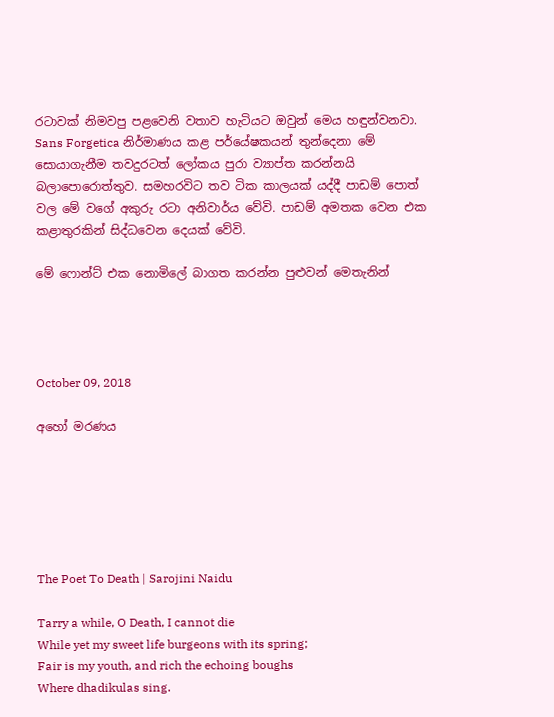රටාවක් නිමවපු පළවෙනි වතාව හැටියට ඔවුන් මෙය හඳුන්වනවා. Sans Forgetica නිර්මාණය කළ පර්යේෂකයන් තුන්දෙනා මේ සොයාගැනීම තවදුරටත් ලෝකය පුරා ව්‍යාප්ත කරන්නයි බලාපොරොත්තුව. සමහරවිට තව ටික කාලයක් යද්දී පාඩම් පොත් වල මේ වගේ අකුරු රටා අනිවාර්ය වේවි. පාඩම් අමතක වෙන එක කළාතුරකින් සිද්ධවෙන දෙයක් වේවි.

මේ ෆොන්ට් එක නොමිලේ බාගත කරන්න පුළුවන් මෙතැනින්




October 09, 2018

අහෝ මරණය






The Poet To Death | Sarojini Naidu

Tarry a while, O Death, I cannot die
While yet my sweet life burgeons with its spring;
Fair is my youth, and rich the echoing boughs
Where dhadikulas sing.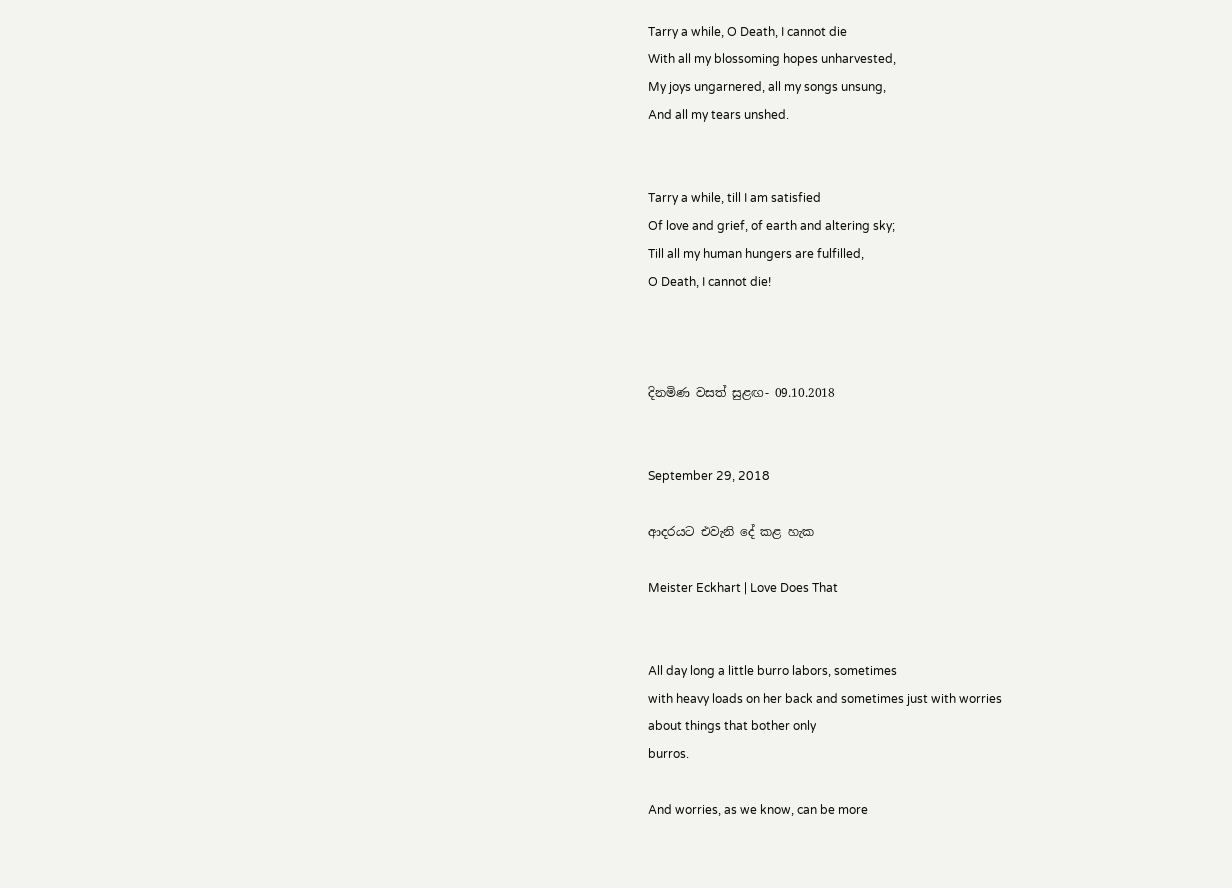Tarry a while, O Death, I cannot die
With all my blossoming hopes unharvested,
My joys ungarnered, all my songs unsung,
And all my tears unshed.


Tarry a while, till I am satisfied
Of love and grief, of earth and altering sky;
Till all my human hungers are fulfilled,
O Death, I cannot die!



දිනමිණ වසත් සුළඟ- 09.10.2018


September 29, 2018

ආදරයට එවැනි දේ කළ හැක

Meister Eckhart | Love Does That


All day long a little burro labors, sometimes
with heavy loads on her back and sometimes just with worries
about things that bother only
burros.

And worries, as we know, can be more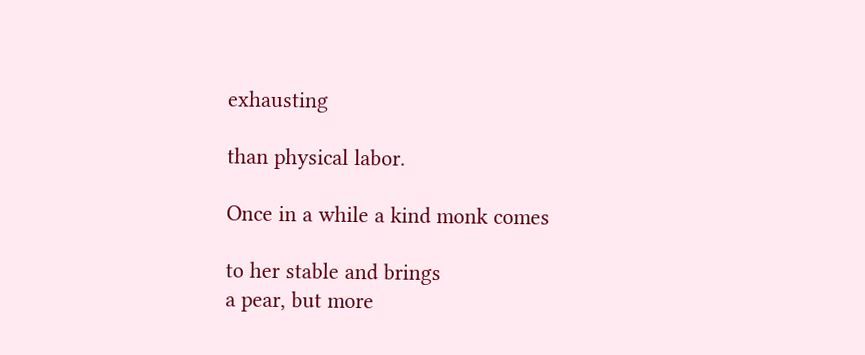exhausting

than physical labor.

Once in a while a kind monk comes

to her stable and brings
a pear, but more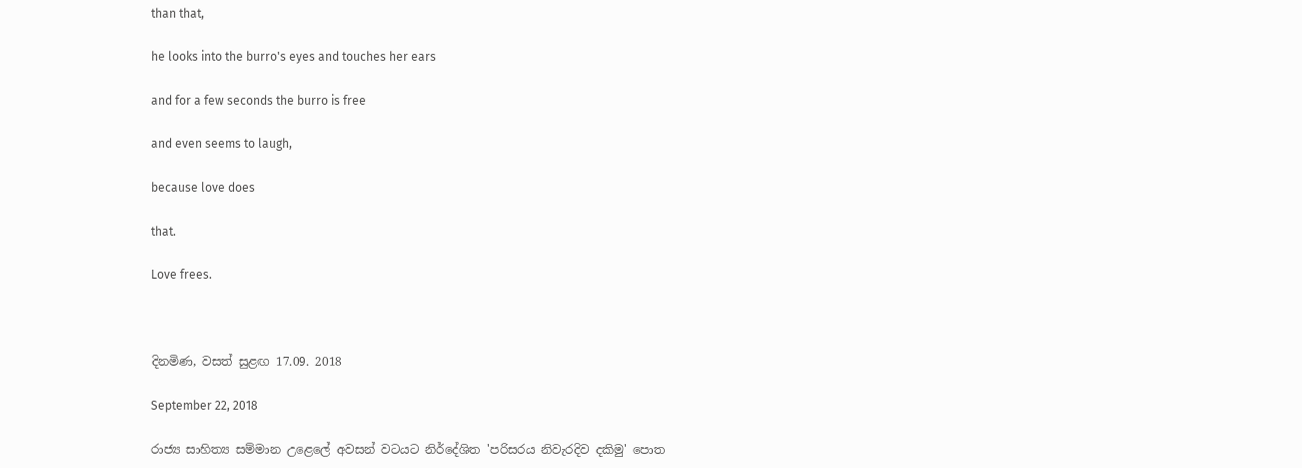than that,

he looks into the burro's eyes and touches her ears

and for a few seconds the burro is free

and even seems to laugh,

because love does

that.

Love frees.



දිනමිණ, වසත් සුළඟ 17.09. 2018

September 22, 2018

රාජ්‍ය සාහිත්‍ය සම්මාන උළෙලේ අවසන් වටයට නිර්දේශිත 'පරිසරය නිවැරදිව දකිමු' පොත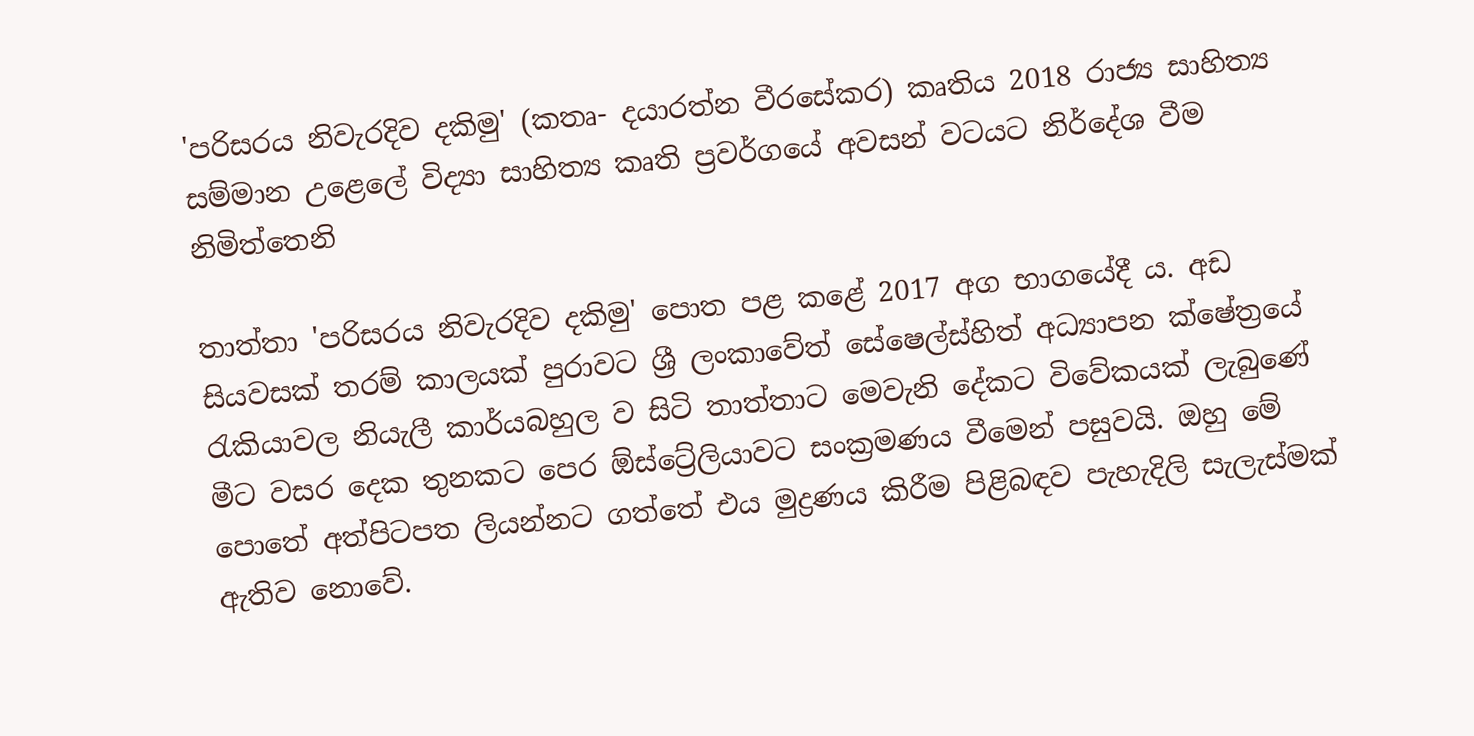'පරිසරය නිවැරදිව දකිමු' (කතෘ- දයාරත්න වීරසේකර) කෘතිය 2018 රාජ්‍ය සාහිත්‍ය සම්මාන උළෙලේ විද්‍යා සාහිත්‍ය කෘති ප්‍රවර්ගයේ අවසන් වටයට නිර්දේශ වීම නිමිත්තෙනි

තාත්තා 'පරිසරය නිවැරදිව දකිමු' පොත පළ කළේ 2017 අග භාගයේදී ය. අඩ සියවසක් තරම් කාලයක් පුරාවට ශ්‍රී ලංකාවේත් සේෂෙල්ස්හිත් අධ්‍යාපන ක්ෂේත්‍රයේ රැකියාවල නියැලී කාර්යබහුල ව සිටි තාත්තාට මෙවැනි දේකට විවේකයක් ලැබුණේ මීට වසර දෙක තුනකට පෙර ඕස්ට්‍රේලියාවට සංක්‍රමණය වීමෙන් පසුවයි. ඔහු මේ පොතේ අත්පිටපත ලියන්නට ගත්තේ එය මුද්‍රණය කිරීම පිළිබඳව පැහැදිලි සැලැස්මක් ඇතිව නොවේ.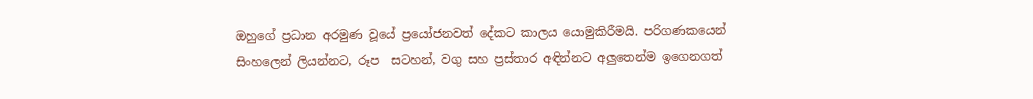ඔහුගේ ප්‍රධාන අරමුණ වූයේ ප්‍රයෝජනවත් දේකට කාලය යොමුකිරීමයි. පරිගණකයෙන් සිංහලෙන් ලියන්නට, රූප  සටහන්, වගු සහ ප්‍රස්තාර අඳින්නට අලුතෙන්ම ඉගෙනගත්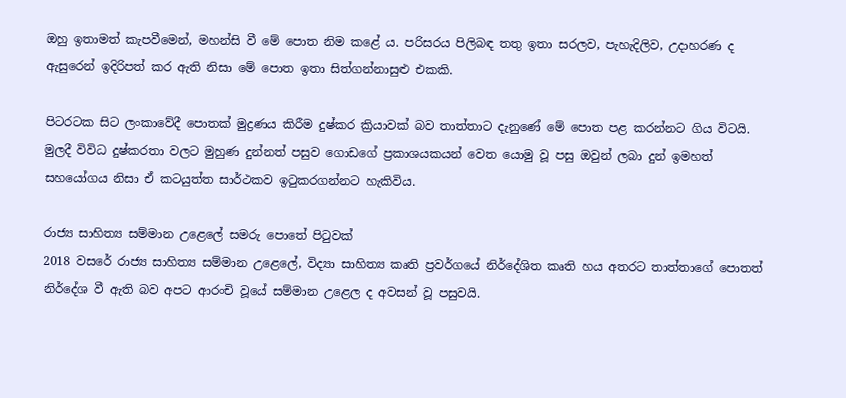ඔහු ඉතාමත් කැපවීමෙන්, මහන්සි වී මේ පොත නිම කළේ ය. පරිසරය පිලිබඳ තතු ඉතා සරලව, පැහැදිලිව, උදාහරණ ද ඇසුරෙන් ඉදිරිපත් කර ඇති නිසා මේ පොත ඉතා සිත්ගන්නාසුළු එකකි.

පිටරටක සිට ලංකාවේදී පොතක් මුද්‍රණය කිරීම දුෂ්කර ක්‍රියාවක් බව තාත්තාට දැනුණේ මේ පොත පළ කරන්නට ගිය විටයි. මුලදී විවිධ දුෂ්කරතා වලට මුහුණ දුන්නත් පසුව ගොඩගේ ප්‍රකාශයකයන් වෙත යොමු වූ පසු ඔවුන් ලබා දුන් ඉමහත් සහයෝගය නිසා ඒ කටයුත්ත සාර්ථකව ඉටුකරගන්නට හැකිවිය.

රාජ්‍ය සාහිත්‍ය සම්මාන උළෙලේ සමරු පොතේ පිටුවක්
2018 වසරේ රාජ්‍ය සාහිත්‍ය සම්මාන උළෙලේ, විද්‍යා සාහිත්‍ය කෘති ප්‍රවර්ගයේ නිර්දේශිත කෘති හය අතරට තාත්තාගේ පොතත් නිර්දේශ වී ඇති බව අපට ආරංචි වූයේ සම්මාන උළෙල ද අවසන් වූ පසුවයි.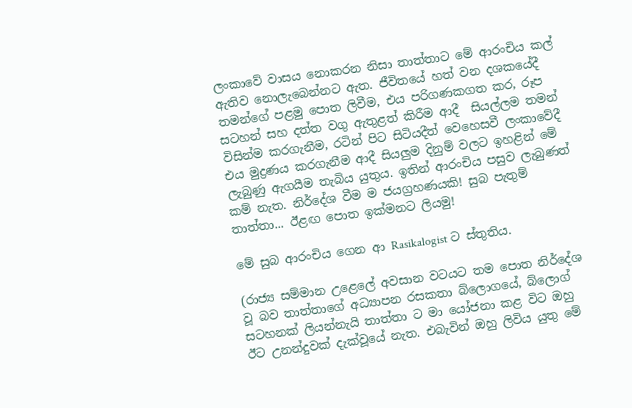ලංකාවේ වාසය නොකරන නිසා තාත්තාට මේ ආරංචිය කල් ඇතිව නොලැබෙන්නට ඇත. ජීවිතයේ හත් වන දශකයේදී තමන්ගේ පළමු පොත ලිවීම, එය පරිගණකගත කර, රූප සටහන් සහ දත්ත වගු ඇතුළත් කිරීම ආදී  සියල්ලම තමන් විසින්ම කරගැනීම, රටින් පිට සිටියදීත් වෙහෙසවී ලංකාවේදී එය මුද්‍රණය කරගැනීම ආදී සියලුම දිනුම් වලට ඉහළින් මේ ලැබුණු ඇගයීම තැබිය යුතුය. ඉතින් ආරංචිය පසුව ලැබුණත් කම් නැත. නිර්දේශ වීම ම ජයග්‍රහණයකි! සුබ පැතුම් තාත්තා... ඊළඟ පොත ඉක්මනට ලියමු!

මේ සුබ ආරංචිය ගෙන ආ Rasikalogist ට ස්තුතිය.

(රාජ්‍ය සම්මාන උළෙලේ අවසාන වටයට තම පොත නිර්දේශ වූ බව තාත්තාගේ අධ්‍යාපන රසකතා බ්ලොගයේ, බ්ලොග් සටහනක් ලියන්නැයි තාත්තා ට මා යෝජනා කළ විට ඔහු ඊට උනන්දුවක් දැක්වූයේ නැත. එබැවින් ඔහු ලිවිය යුතු මේ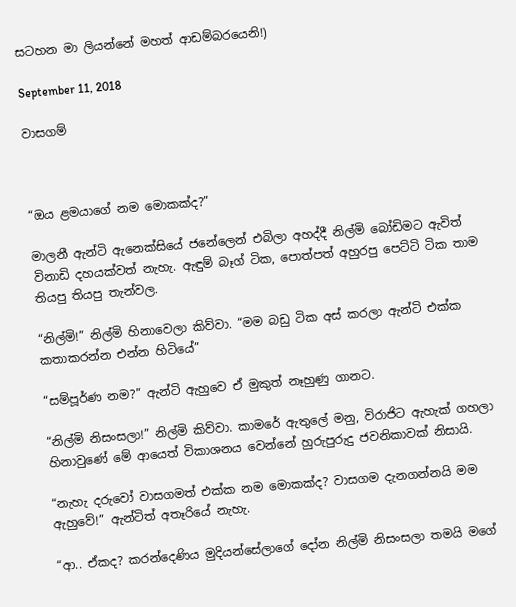සටහන මා ලියන්නේ මහත් ආඩම්බරයෙනි!)

September 11, 2018

වාසගම්



“ඔය ළමයාගේ නම මොකක්ද?”

මාලනී ඇන්ටි ඇනෙක්සියේ ජනේලෙන් එබිලා අහද්දී නිල්මි බෝඩිමට ඇවිත් විනාඩි දහයක්වත් නැහැ. ඇඳුම් බෑග් ටික, පොත්පත් අහුරපු පෙට්ටි ටික තාම තියපු තියපු තැන්වල.

“නිල්මි!” නිල්මි හිනාවෙලා කිව්වා. “මම බඩු ටික අස් කරලා ඇන්ටි එක්ක කතාකරන්න එන්න හිටියේ”

“සම්පූර්ණ නම?” ඇන්ටි ඇහුවෙ ඒ මුකුත් නෑහුණු ගානට.

“නිල්මි නිසංසලා!” නිල්මි කිව්වා. කාමරේ ඇතුලේ මනු, විරාජිට ඇහැක් ගහලා හිනාවුණේ මේ ආයෙත් විකාශනය වෙන්නේ හුරුපුරුදු ජවනිකාවක් නිසායි.

“නැහැ දරුවෝ වාසගමත් එක්ක නම මොකක්ද? වාසගම දැනගන්නයි මම ඇහුවේ!” ඇන්ටිත් අතෑරියේ නැහැ.

“ආ.. ඒකද? කරන්දෙණිය මුදියන්සේලාගේ දෝන නිල්මි නිසංසලා තමයි මගේ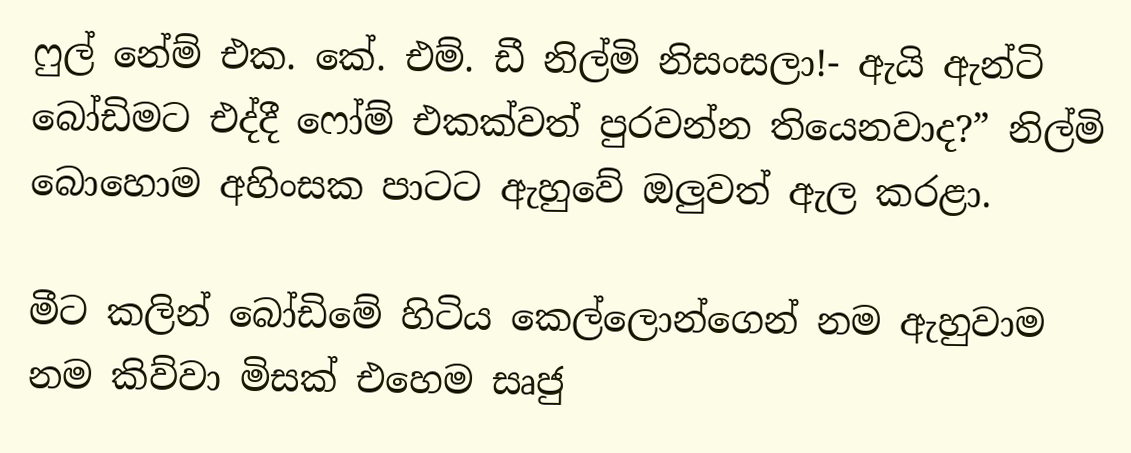ෆුල් නේම් එක. කේ. එම්. ඩී නිල්මි නිසංසලා!- ඇයි ඇන්ටි බෝඩිමට එද්දී ෆෝම් එකක්වත් පුරවන්න තියෙනවාද?” නිල්මි බොහොම අහිංසක පාටට ඇහුවේ ඔලුවත් ඇල කරළා.

මීට කලින් බෝඩිමේ හිටිය කෙල්ලොන්ගෙන් නම ඇහුවාම නම කිව්වා මිසක් එහෙම සෘජු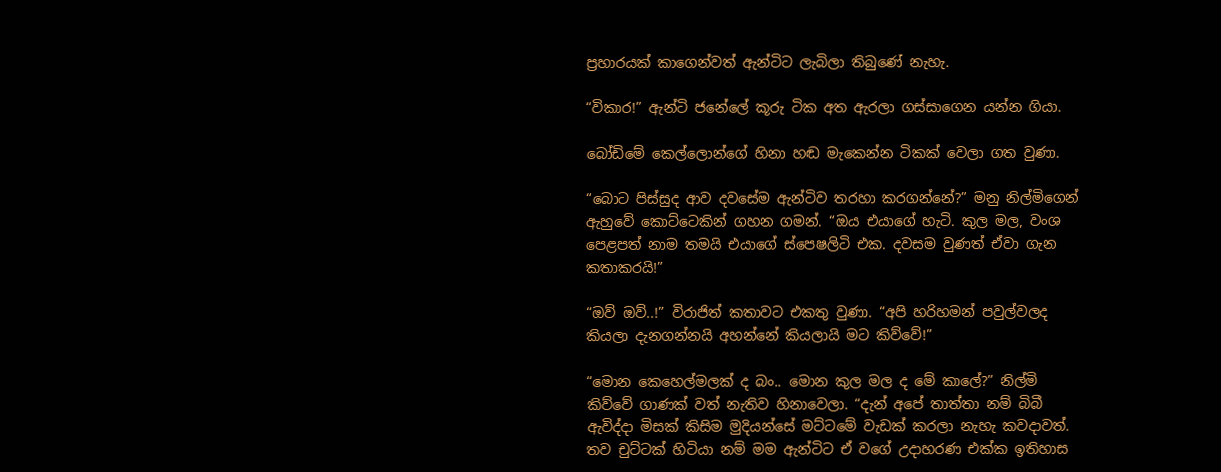ප්‍රහාරයක් කාගෙන්වත් ඇන්ටිට ලැබිලා තිබුණේ නැහැ.

“විකාර!” ඇන්ටි ජනේලේ කූරු ටික අත ඇරලා ගස්සාගෙන යන්න ගියා.

බෝඩිමේ කෙල්ලොන්ගේ හිනා හඬ මැකෙන්න ටිකක් වෙලා ගත වුණා.

“බොට පිස්සුද ආව දවසේම ඇන්ටිව තරහා කරගන්නේ?” මනු නිල්මිගෙන් ඇහුවේ කොට්ටෙකින් ගහන ගමන්. “ඔය එයාගේ හැටි. කුල මල, වංශ පෙළපත් නාම තමයි එයාගේ ස්පෙෂලිටි එක. දවසම වුණත් ඒවා ගැන කතාකරයි!”

“ඔව් ඔව්..!” විරාජිත් කතාවට එකතු වුණා. “අපි හරිහමන් පවුල්වලද කියලා දැනගන්නයි අහන්නේ කියලායි මට කිව්වේ!”

“මොන කෙහෙල්මලක් ද බං.. මොන කුල මල ද මේ කාලේ?” නිල්මි කිව්වේ ගාණක් වත් නැතිව හිනාවෙලා. “දැන් අපේ තාත්තා නම් බිබී ඇවිද්දා මිසක් කිසිම මුදියන්සේ මට්ටමේ වැඩක් කරලා නැහැ කවදාවත්. තව චුට්ටක් හිටියා නම් මම ඇන්ටිට ඒ වගේ උදාහරණ එක්ක ඉතිහාස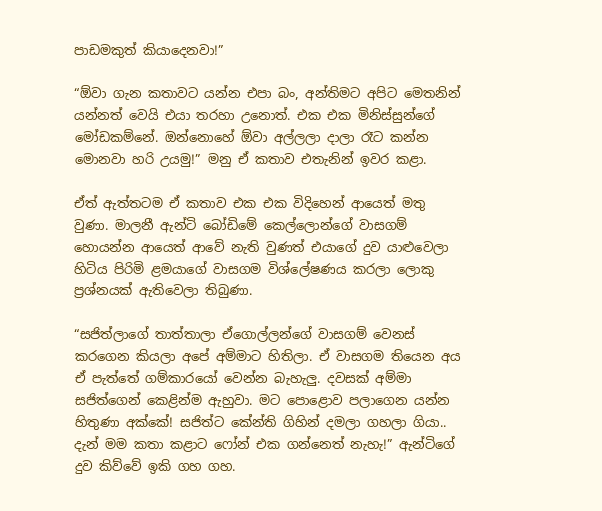පාඩමකුත් කියාදෙනවා!”

“ඕවා ගැන කතාවට යන්න එපා බං, අන්තිමට අපිට මෙතනින් යන්නත් වෙයි එයා තරහා උනොත්. එක එක මිනිස්සුන්ගේ මෝඩකම්නේ. ඔන්නොහේ ඕවා අල්ලලා දාලා රෑට කන්න මොනවා හරි උයමු!” මනු ඒ කතාව එතැනින් ඉවර කළා.

ඒත් ඇත්තටම ඒ කතාව එක එක විදිහෙන් ආයෙත් මතු වුණා. මාලනී ඇන්ටි බෝඩිමේ කෙල්ලොන්ගේ වාසගම් හොයන්න ආයෙත් ආවේ නැති වුණත් එයාගේ දුව යාළුවෙලා හිටිය පිරිමි ළමයාගේ වාසගම විශ්ලේෂණය කරලා ලොකු ප්‍රශ්නයක් ඇතිවෙලා තිබුණා.

“සජිත්ලාගේ තාත්තාලා ඒගොල්ලන්ගේ වාසගම් වෙනස් කරගෙන කියලා අපේ අම්මාට හිතිලා. ඒ වාසගම තියෙන අය ඒ පැත්තේ ගම්කාරයෝ වෙන්න බැහැලු. දවසක් අම්මා සජිත්ගෙන් කෙළින්ම ඇහුවා. මට පොළොව පලාගෙන යන්න හිතුණා අක්කේ! සජිත්ට කේන්ති ගිහින් දමලා ගහලා ගියා.. දැන් මම කතා කළාට ෆෝන් එක ගන්නෙත් නැහැ!” ඇන්ටිගේ දුව කිව්වේ ඉකි ගහ ගහ.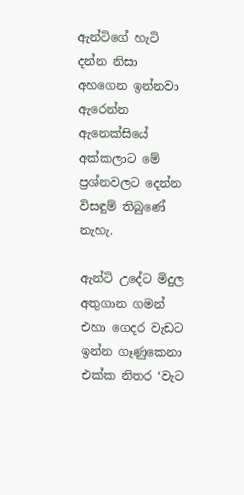ඇන්ටිගේ හැටි දන්න නිසා අහගෙන ඉන්නවා ඇරෙන්න ඇනෙක්සියේ අක්කලාට මේ ප්‍රශ්නවලට දෙන්න විසඳුම් තිබුණේ නැහැ.

ඇන්ටි උදේට මිදුල අතුගාන ගමන් එහා ගෙදර වැඩට ඉන්න ගෑණුකෙනා එක්ක නිතර ‘වැට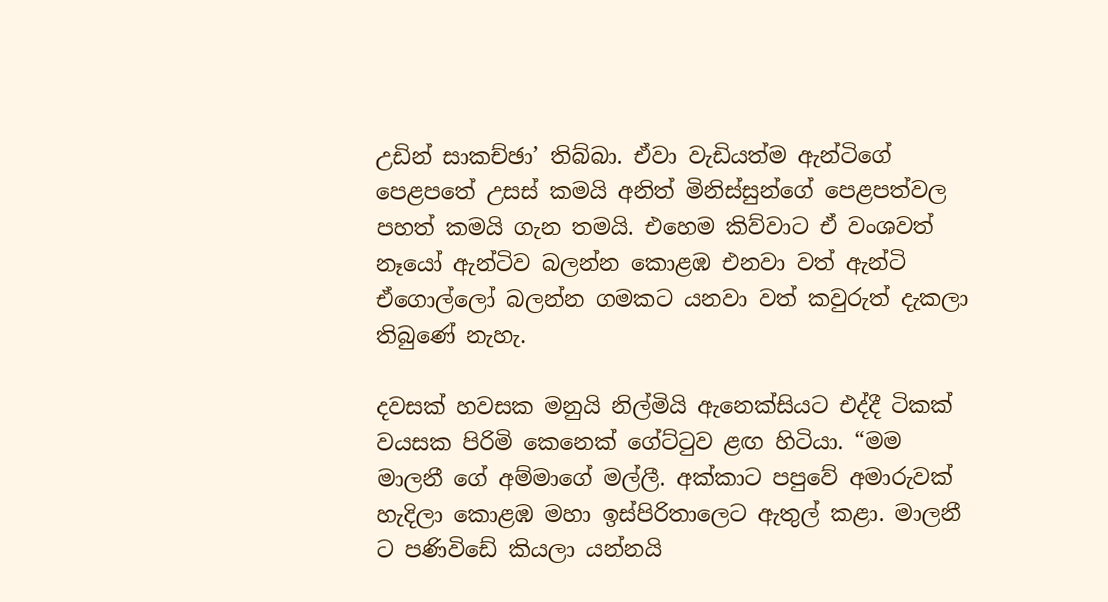උඩින් සාකච්ඡා’ තිබ්බා. ඒවා වැඩියත්ම ඇන්ටිගේ පෙළපතේ උසස් කමයි අනිත් මිනිස්සුන්ගේ පෙළපත්වල පහත් කමයි ගැන තමයි. එහෙම කිව්වාට ඒ වංශවත් නෑයෝ ඇන්ටිව බලන්න කොළඹ එනවා වත් ඇන්ටි ඒගොල්ලෝ බලන්න ගමකට යනවා වත් කවුරුත් දැකලා තිබුණේ නැහැ.

දවසක් හවසක මනුයි නිල්මියි ඇනෙක්සියට එද්දී ටිකක් වයසක පිරිමි කෙනෙක් ගේට්ටුව ළඟ හිටියා. “මම මාලනී ගේ අම්මාගේ මල්ලී. අක්කාට පපුවේ අමාරුවක් හැදිලා කොළඹ මහා ඉස්පිරිතාලෙට ඇතුල් කළා. මාලනී ට පණිවිඩේ කියලා යන්නයි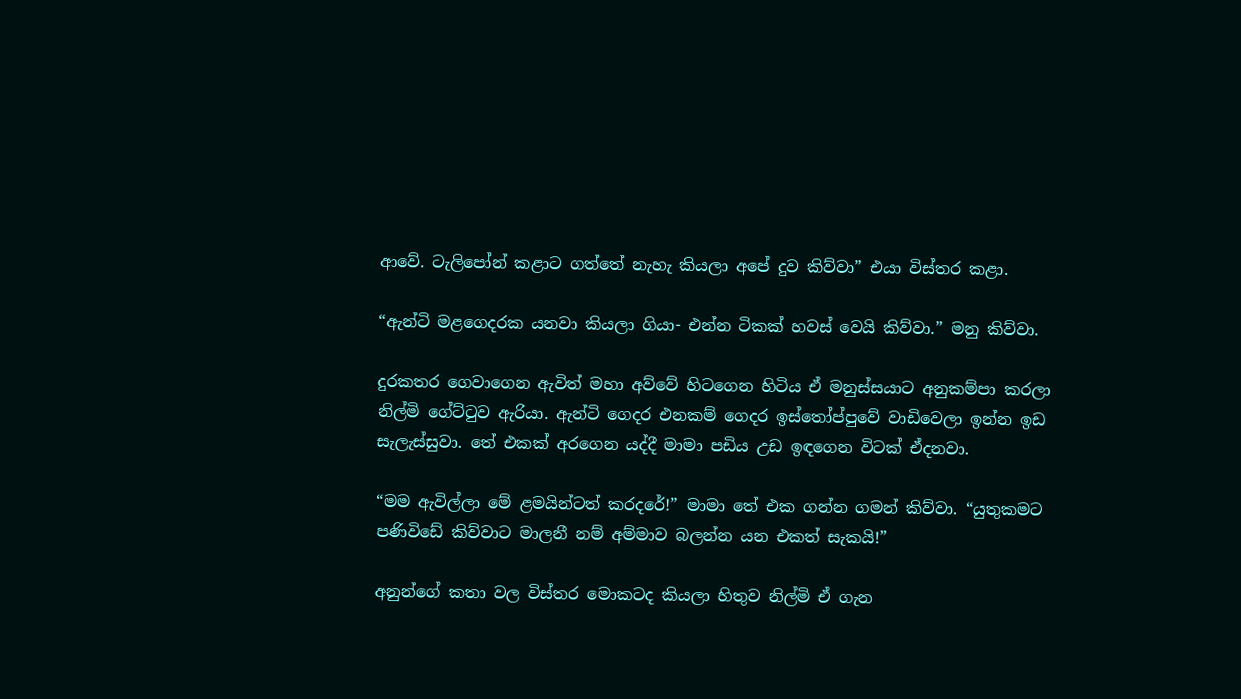ආවේ. ටැලිපෝන් කළාට ගත්තේ නැහැ කියලා අපේ දුව කිව්වා” එයා විස්තර කළා.

“ඇන්ටි මළගෙදරක යනවා කියලා ගියා- එන්න ටිකක් හවස් වෙයි කිව්වා.” මනු කිව්වා.

දුරකතර ගෙවාගෙන ඇවිත් මහා අව්වේ හිටගෙන හිටිය ඒ මනුස්සයාට අනුකම්පා කරලා නිල්මි ගේට්ටුව ඇරියා. ඇන්ටි ගෙදර එනකම් ගෙදර ඉස්තෝප්පුවේ වාඩිවෙලා ඉන්න ඉඩ සැලැස්සුවා. තේ එකක් අරගෙන යද්දී මාමා පඩිය උඩ ඉඳගෙන විටක් ඒදනවා.

“මම ඇවිල්ලා මේ ළමයින්ටත් කරදරේ!” මාමා තේ එක ගන්න ගමන් කිව්වා. “යුතුකමට පණිවිඩේ කිව්වාට මාලනී නම් අම්මාව බලන්න යන එකත් සැකයි!”

අනුන්ගේ කතා වල විස්තර මොකටද කියලා හිතුව නිල්මි ඒ ගැන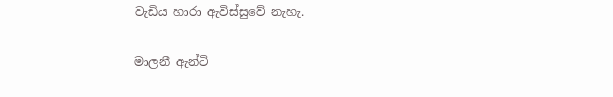වැඩිය හාරා ඇවිස්සුවේ නැහැ.

මාලනී ඇන්ටි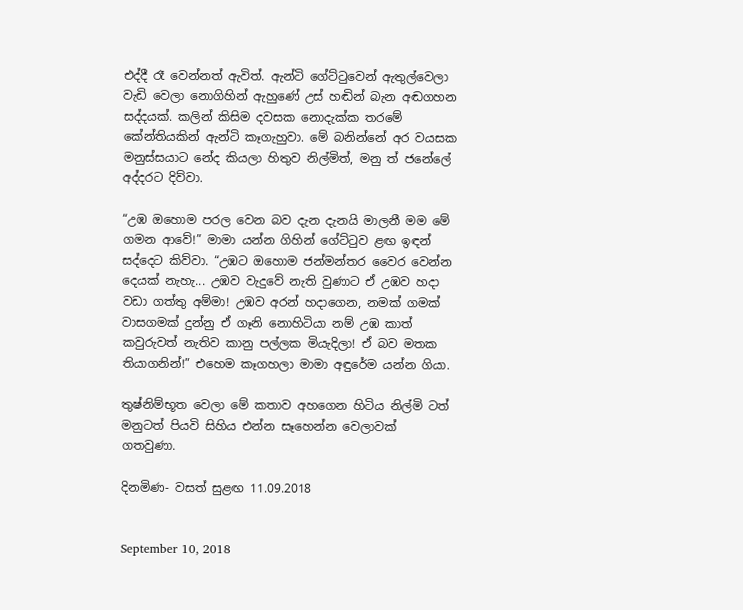එද්දී රෑ වෙන්නත් ඇවිත්. ඇන්ටි ගේට්ටුවෙන් ඇතුල්වෙලා වැඩි වෙලා නොගිහින් ඇහුණේ උස් හඬින් බැන අඬගහන සද්දයක්. කලින් කිසිම දවසක නොදැක්ක තරමේ කේන්තියකින් ඇන්ටි කෑගැහුවා. මේ බනින්නේ අර වයසක මනුස්සයාට නේද කියලා හිතුව නිල්මිත්, මනු ත් ජනේලේ අද්දරට දිව්වා.

“උඹ ඔහොම පරල වෙන බව දැන දැනයි මාලනී මම මේ ගමන ආවේ!” මාමා යන්න ගිහින් ගේට්ටුව ළඟ ඉඳන් සද්දෙට කිව්වා. “උඹට ඔහොම ජන්මන්තර වෛර වෙන්න දෙයක් නැහැ... උඹව වැදුවේ නැති වුණාට ඒ උඹව හදා වඩා ගත්තු අම්මා! උඹව අරන් හදාගෙන, නමක් ගමක් වාසගමක් දුන්නු ඒ ගෑනි නොහිටියා නම් උඹ කාත් කවුරුවත් නැතිව කානු පල්ලක මියැදිලා! ඒ බව මතක තියාගනින්!” එහෙම කෑගහලා මාමා අඳුරේම යන්න ගියා.

තුෂ්නිම්භූත වෙලා මේ කතාව අහගෙන හිටිය නිල්මි ටත් මනුටත් පියවි සිහිය එන්න සෑහෙන්න වෙලාවක් ගතවුණා.

දිනමිණ- වසත් සුළඟ 11.09.2018


September 10, 2018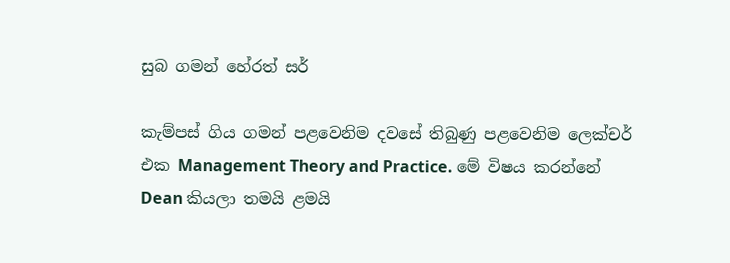සුබ ගමන් හේරත් සර්

කැම්පස් ගිය ගමන් පළවෙනිම දවසේ තිබුණු පළවෙනිම ලෙක්චර් එක Management Theory and Practice. මේ විෂය කරන්නේ Dean කියලා තමයි ළමයි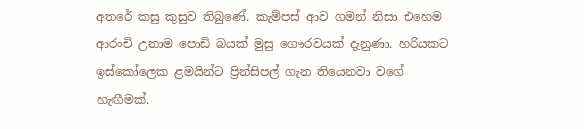අතරේ කසු කුසුව තිබුණේ. කැම්පස් ආව ගමන් නිසා එහෙම ආරංචි උනාම පොඩි බයක් මුසු ගෞරවයක් දැනුණා. හරියකට ඉස්කෝලෙක ළමයින්ට ප්‍රින්සිපල් ගැන තියෙනවා වගේ හැඟීමක්.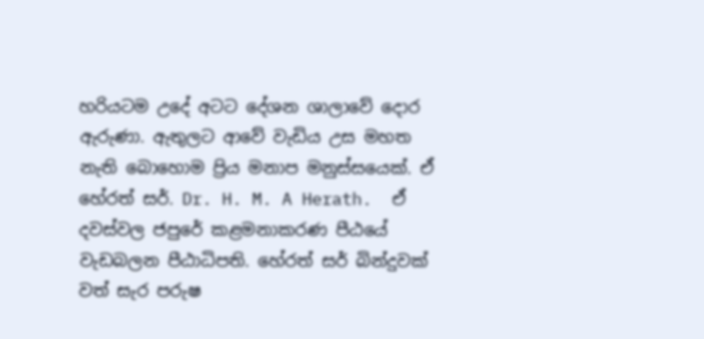හරියටම උදේ අටට දේශන ශාලාවේ දොර ඇරුණා. ඇතුලට ආවේ වැඩිය උස මහත නැති බොහොම ප්‍රිය මනාප මනුස්සයෙක්. ඒ හේරත් සර්. Dr. H. M. A Herath.  ඒ දවස්වල ජපුරේ කළමනාකරණ පීඨයේ වැඩබලන පීඨාධිපති. හේරත් සර් බින්දුවක් වත් සැර පරුෂ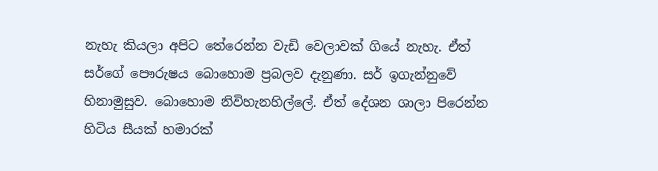නැහැ කියලා අපිට තේරෙන්න වැඩි වෙලාවක් ගියේ නැහැ. ඒත් සර්ගේ පෞරුෂය බොහොම ප්‍රබලව දැනුණා. සර් ඉගැන්නුවේ හිනාමුසුව. බොහොම නිවිහැනහිල්ලේ. ඒත් දේශන ශාලා පිරෙන්න හිටිය සීයක් හමාරක්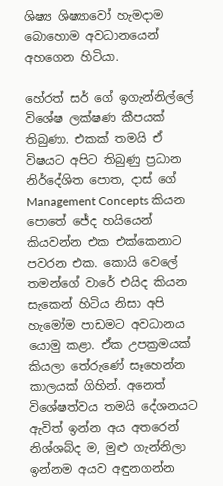ශිෂ්‍ය ශිෂ්‍යාවෝ හැමදාම බොහොම අවධානයෙන් අහගෙන හිටියා.

හේරත් සර් ගේ ඉගැන්නිල්ලේ විශේෂ ලක්ෂණ කීපයක් තිබුණා. එකක් තමයි ඒ විෂයට අපිට තිබුණු ප්‍රධාන නිර්දේශිත පොත, දාස් ගේ Management Concepts කියන පොතේ ජේද හයියෙන් කියවන්න එක එක්කෙනාට පවරන එක. කොයි වෙලේ  තමන්ගේ වාරේ එයිද කියන සැකෙන් හිටිය නිසා අපි හැමෝම පාඩමට අවධානය යොමු කළා. ඒක උපක්‍රමයක් කියලා තේරුණේ සෑහෙන්න කාලයක් ගිහින්. අනෙත් විශේෂත්වය තමයි දේශනයට ඇවිත් ඉන්න අය අතරෙන් නිශ්ශබ්ද ම, මුළු ගැන්නිලා ඉන්නම අයව අඳුනගන්න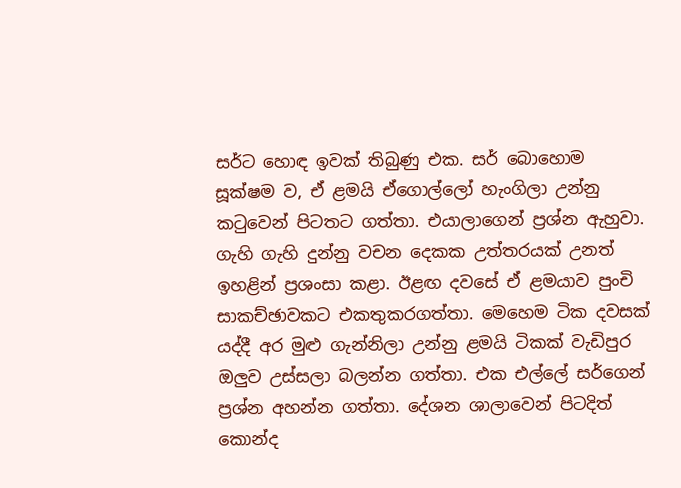සර්ට හොඳ ඉවක් තිබුණු එක. සර් බොහොම සූක්ෂම ව, ඒ ළමයි ඒගොල්ලෝ හැංගිලා උන්නු කටුවෙන් පිටතට ගත්තා. එයාලාගෙන් ප්‍රශ්න ඇහුවා. ගැහි ගැහි දුන්නු වචන දෙකක උත්තරයක් උනත් ඉහළින් ප්‍රශංසා කළා. ඊළඟ දවසේ ඒ ළමයාව පුංචි සාකච්ඡාවකට එකතුකරගත්තා. මෙහෙම ටික දවසක් යද්දී අර මුළු ගැන්නිලා උන්නු ළමයි ටිකක් වැඩිපුර ඔලුව උස්සලා බලන්න ගත්තා. එක එල්ලේ සර්ගෙන් ප්‍රශ්න අහන්න ගත්තා. දේශන ශාලාවෙන් පිටදිත් කොන්ද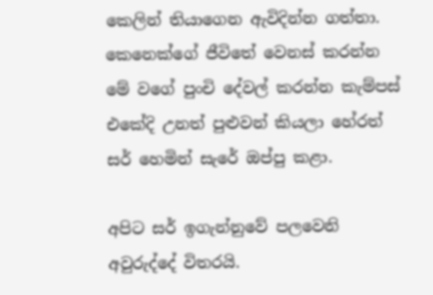කෙලින් තියාගෙන ඇවිදින්න ගත්තා. කෙනෙක්ගේ ජීවිතේ වෙනස් කරන්න මේ වගේ පුංචි දේවල් කරන්න කැම්පස් එකේදි උනත් පුළුවන් කියලා හේරත් සර් හෙමින් සැරේ ඔප්පු කළා.

අපිට සර් ඉගැන්නුවේ පලවෙනි අවුරුද්දේ විතරයි.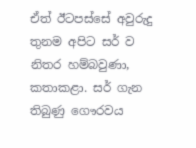ඒත් ඊටපස්සේ අවුරුදු තුනම අපිට සර් ව නිතර හම්බවුණා, කතාකළා. සර් ගැන තිබුණු ගෞරවය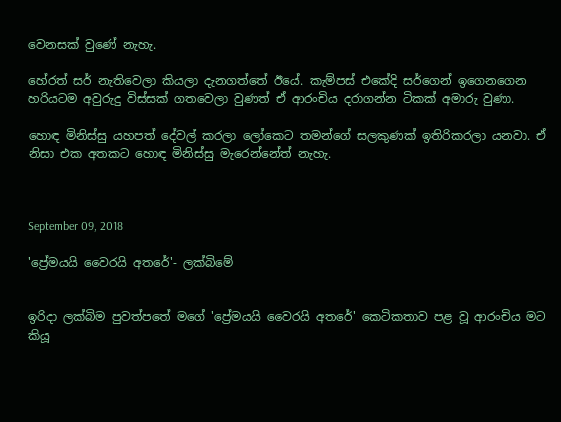වෙනසක් වුණේ නැහැ.

හේරත් සර් නැතිවෙලා කියලා දැනගත්තේ ඊයේ. කැම්පස් එකේදි සර්ගෙන් ඉගෙනගෙන හරියටම අවුරුදු විස්සක් ගතවෙලා වුණත් ඒ ආරංචිය දරාගන්න ටිකක් අමාරු වුණා.

හොඳ මිනිස්සු යහපත් දේවල් කරලා ලෝකෙට තමන්ගේ සලකුණක් ඉතිරිකරලා යනවා. ඒ නිසා එක අතකට හොඳ මිනිස්සු මැරෙන්නේත් නැහැ.



September 09, 2018

'ප්‍රේමයයි වෛරයි අතරේ'- ලක්බිමේ


ඉරිදා ලක්බිම පුවත්පතේ මගේ 'ප්‍රේමයයි වෛරයි අතරේ' කෙටිකතාව පළ වූ ආරංචිය මට කියූ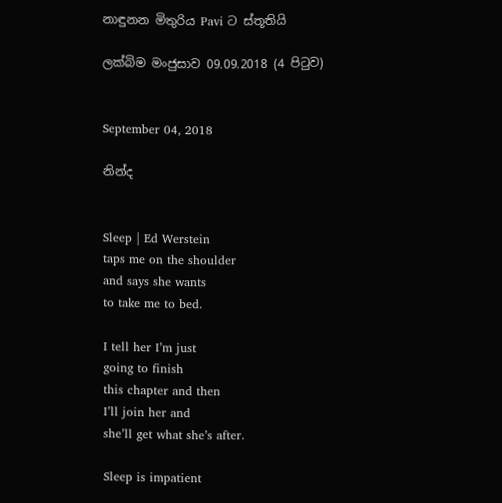නාඳුනන මිතුරිය Pavi ට ස්තූතියි

ලක්බිම මංජුසාව 09.09.2018 (4 පිටුව)


September 04, 2018

නින්ද


Sleep | Ed Werstein
taps me on the shoulder
and says she wants
to take me to bed.

I tell her I’m just
going to finish
this chapter and then
I’ll join her and
she’ll get what she’s after.

Sleep is impatient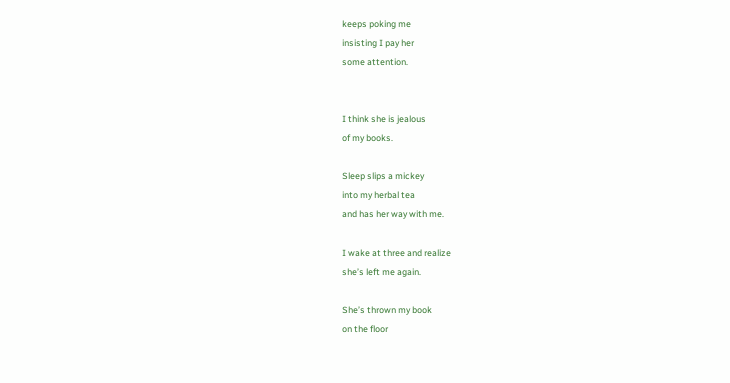keeps poking me
insisting I pay her
some attention.


I think she is jealous
of my books.

Sleep slips a mickey
into my herbal tea
and has her way with me.

I wake at three and realize
she’s left me again.

She’s thrown my book
on the floor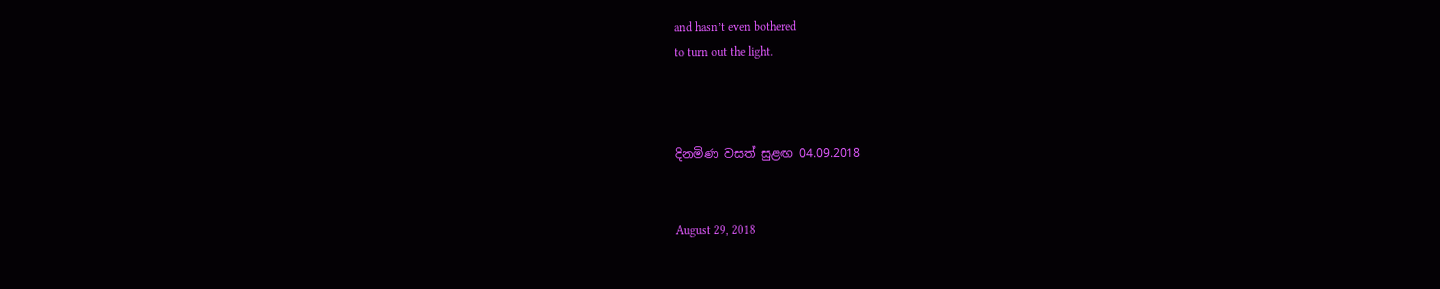and hasn’t even bothered
to turn out the light.



දිනමිණ වසත් සුළඟ 04.09.2018


August 29, 2018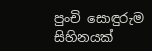පුංචි සොඳුරුම සිහිනයක්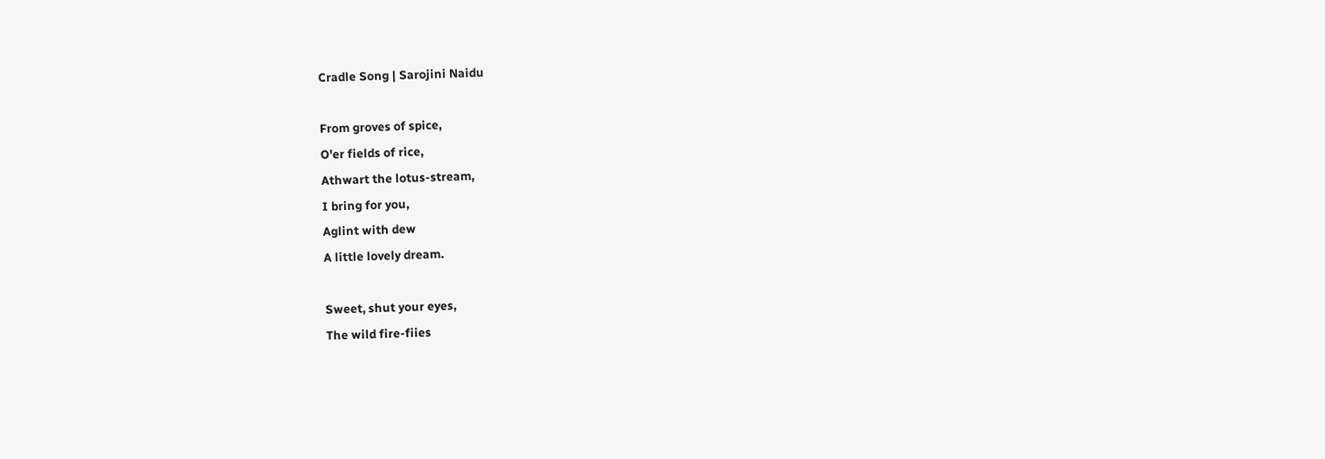Cradle Song | Sarojini Naidu

From groves of spice,
O'er fields of rice,
Athwart the lotus-stream,
I bring for you,
Aglint with dew
A little lovely dream.

Sweet, shut your eyes,
The wild fire-fiies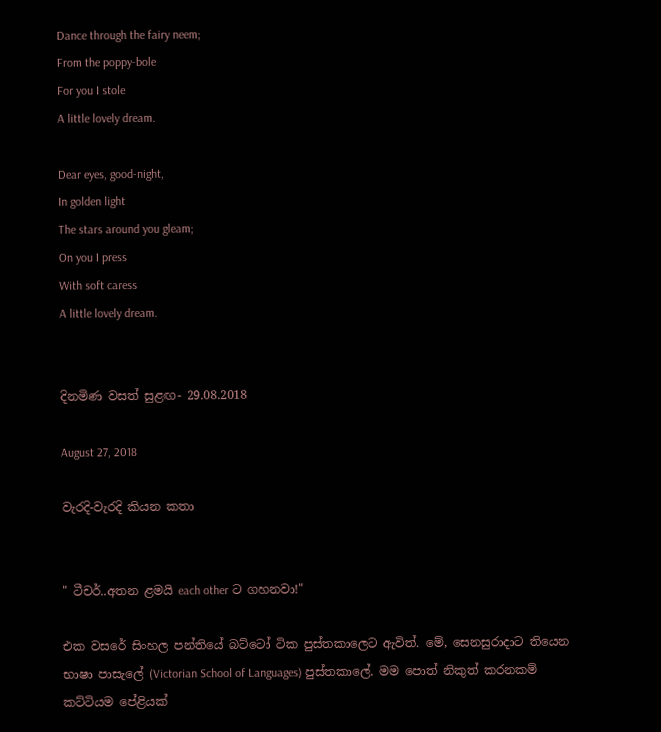Dance through the fairy neem;
From the poppy-bole
For you I stole
A little lovely dream.

Dear eyes, good-night,
In golden light
The stars around you gleam;
On you I press
With soft caress
A little lovely dream.


දිනමිණ වසත් සුළඟ- 29.08.2018

August 27, 2018

වැරදි-වැරදි කියන කතා


" ටීචර්..අතන ළමයි each other ට ගහනවා!"

එක වසරේ සිංහල පන්තියේ බට්ටෝ ටික පුස්තකාලෙට ඇවිත්. මේ, සෙනසුරාදාට තියෙන භාෂා පාසැලේ (Victorian School of Languages) පුස්තකාලේ. මම පොත් නිකුත් කරනකම් කට්ටියම පේළියක්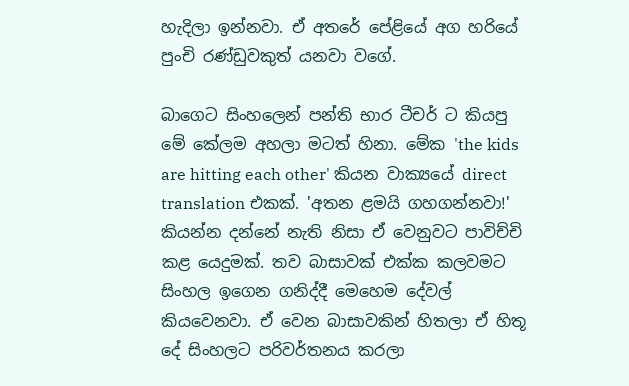හැදිලා ඉන්නවා. ඒ අතරේ පේළියේ අග හරියේ පුංචි රණ්ඩුවකුත් යනවා වගේ.

බාගෙට සිංහලෙන් පන්ති භාර ටීචර් ට කියපු මේ කේලම අහලා මටත් හිනා. මේක 'the kids are hitting each other' කියන වාක්‍යයේ direct translation එකක්. 'අතන ළමයි ගහගන්නවා!' කියන්න දන්නේ නැති නිසා ඒ වෙනුවට පාවිච්චි කළ යෙදුමක්. තව බාසාවක් එක්ක කලවමට සිංහල ඉගෙන ගනිද්දී මෙහෙම දේවල් කියවෙනවා. ඒ වෙන බාසාවකින් හිතලා ඒ හිතූ දේ සිංහලට පරිවර්තනය කරලා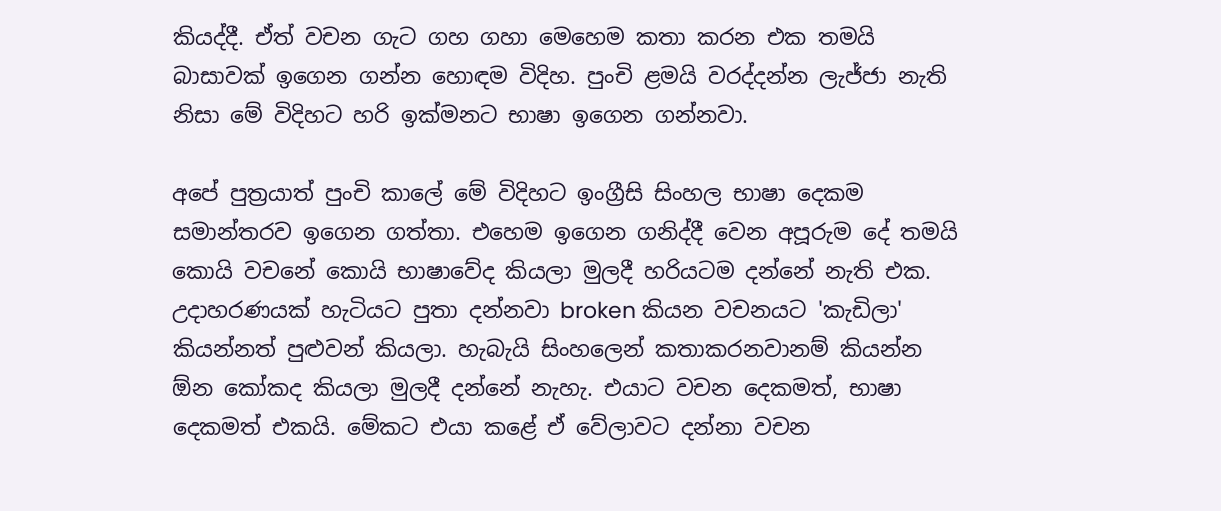කියද්දී. ඒත් වචන ගැට ගහ ගහා මෙහෙම කතා කරන එක තමයි බාසාවක් ඉගෙන ගන්න හොඳම විදිහ. පුංචි ළමයි වරද්දන්න ලැජ්ජා නැති නිසා මේ විදිහට හරි ඉක්මනට භාෂා ඉගෙන ගන්නවා.

අපේ පුත්‍රයාත් පුංචි කාලේ මේ විදිහට ඉංග්‍රීසි සිංහල භාෂා දෙකම සමාන්තරව ඉගෙන ගත්තා. එහෙම ඉගෙන ගනිද්දී වෙන අපූරුම දේ තමයි කොයි වචනේ කොයි භාෂාවේද කියලා මුලදී හරියටම දන්නේ නැති එක. උදාහරණයක් හැටියට පුතා දන්නවා broken කියන වචනයට 'කැඩිලා' කියන්නත් පුළුවන් කියලා. හැබැයි සිංහලෙන් කතාකරනවානම් කියන්න ඕන කෝකද කියලා මුලදී දන්නේ නැහැ. එයාට වචන දෙකමත්, භාෂා දෙකමත් එකයි. මේකට එයා කළේ ඒ වේලාවට දන්නා වචන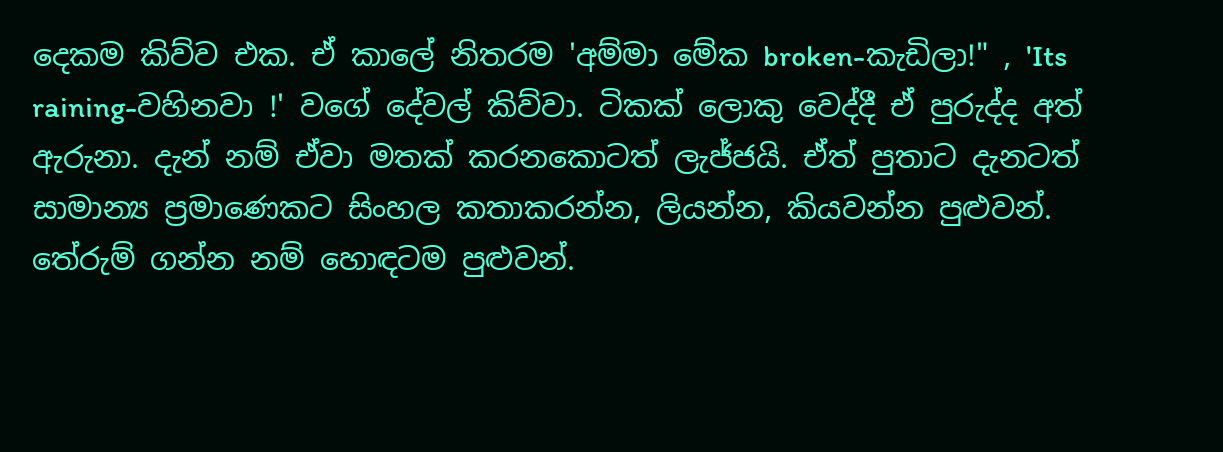දෙකම කිව්ව එක. ඒ කාලේ නිතරම 'අම්මා මේක broken-කැඩිලා!" , 'Its raining-වහිනවා !' වගේ දේවල් කිව්වා. ටිකක් ලොකු වෙද්දී ඒ පුරුද්ද අත් ඇරුනා. දැන් නම් ඒවා මතක් කරනකොටත් ලැජ්ජයි. ඒත් පුතාට දැනටත් සාමාන්‍ය ප්‍රමාණෙකට සිංහල කතාකරන්න, ලියන්න, කියවන්න පුළුවන්. තේරුම් ගන්න නම් හොඳටම පුළුවන්.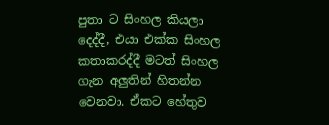පුතා ට සිංහල කියලා දෙද්දී, එයා එක්ක සිංහල කතාකරද්දී මටත් සිංහල ගැන අලුතින් හිතන්න වෙනවා. ඒකට හේතුව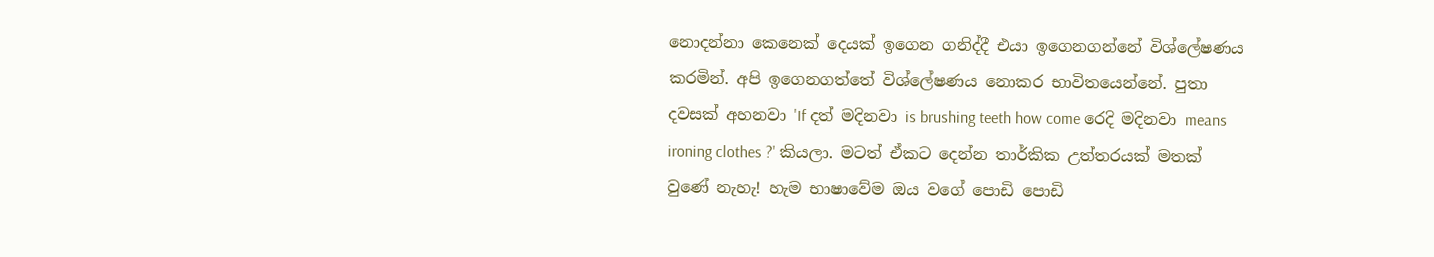නොදන්නා කෙනෙක් දෙයක් ඉගෙන ගනිද්දී එයා ඉගෙනගන්නේ විශ්ලේෂණය කරමින්. අපි ඉගෙනගත්තේ විශ්ලේෂණය නොකර භාවිතයෙන්නේ. පුතා දවසක් අහනවා 'If දත් මදිනවා is brushing teeth how come රෙදි මදිනවා means ironing clothes ?' කියලා. මටත් ඒකට දෙන්න තාර්කික උත්තරයක් මතක් වුණේ නැහැ! හැම භාෂාවේම ඔය වගේ පොඩි පොඩි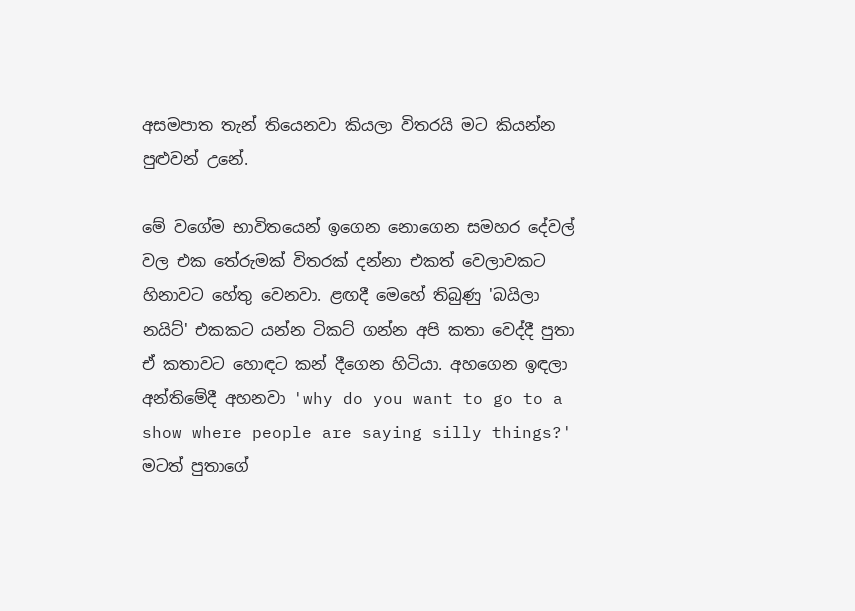අසමපාත තැන් තියෙනවා කියලා විතරයි මට කියන්න පුළුවන් උනේ.

මේ වගේම භාවිතයෙන් ඉගෙන නොගෙන සමහර දේවල් වල එක තේරුමක් විතරක් දන්නා එකත් වෙලාවකට හිනාවට හේතු වෙනවා. ළඟදී මෙහේ තිබුණු 'බයිලා නයිට්' එකකට යන්න ටිකට් ගන්න අපි කතා වෙද්දී පුතා ඒ කතාවට හොඳට කන් දීගෙන හිටියා. අහගෙන ඉඳලා අන්තිමේදී අහනවා 'why do you want to go to a show where people are saying silly things?' මටත් පුතාගේ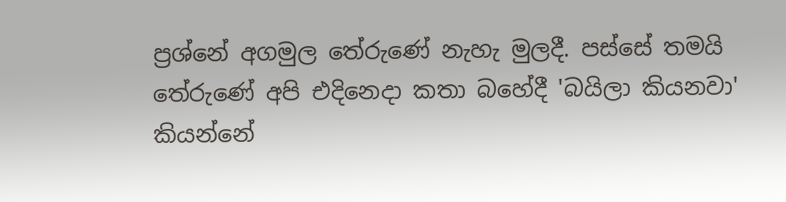ප්‍රශ්නේ අගමුල තේරුණේ නැහැ මුලදී. පස්සේ තමයි තේරුණේ අපි එදිනෙදා කතා බහේදී 'බයිලා කියනවා' කියන්නේ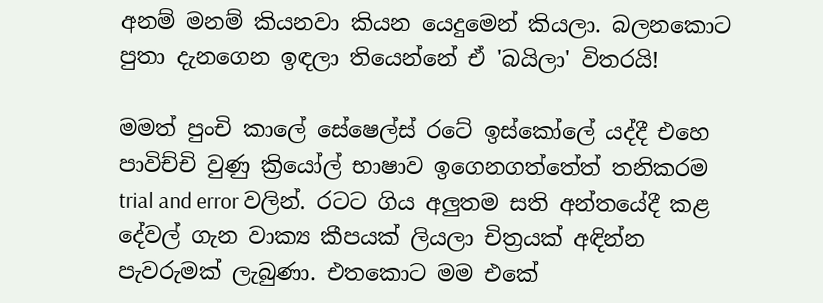අනම් මනම් කියනවා කියන යෙදුමෙන් කියලා. බලනකොට පුතා දැනගෙන ඉඳලා තියෙන්නේ ඒ 'බයිලා' විතරයි!

මමත් පුංචි කාලේ සේෂෙල්ස් රටේ ඉස්කෝලේ යද්දී එහෙ පාවිච්චි වුණු ක්‍රියෝල් භාෂාව ඉගෙනගත්තේත් තනිකරම trial and error වලින්. රටට ගිය අලුතම සති අන්තයේදී කළ දේවල් ගැන වාක්‍ය කීපයක් ලියලා චිත්‍රයක් අඳින්න පැවරුමක් ලැබුණා. එතකොට මම එකේ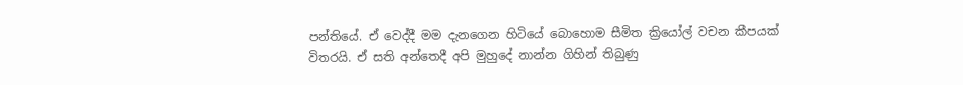පන්තියේ. ඒ වෙද්දී මම දැනගෙන හිටියේ බොහොම සීමිත ක්‍රියෝල් වචන කීපයක් විතරයි. ඒ සති අන්තෙදී අපි මුහුදේ නාන්න ගිහින් තිබුණු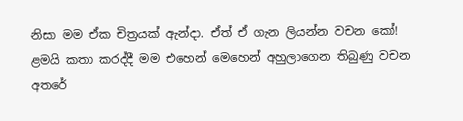නිසා මම ඒක චිත්‍රයක් ඇන්දා. ඒත් ඒ ගැන ලියන්න වචන කෝ! ළමයි කතා කරද්දී මම එහෙන් මෙහෙන් අහුලාගෙන තිබුණු වචන අතරේ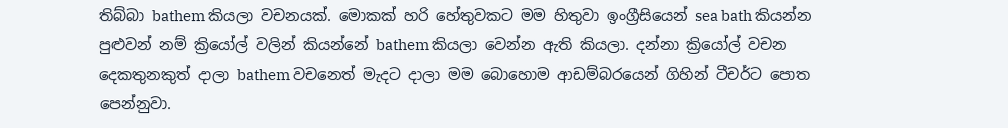තිබ්බා bathem කියලා වචනයක්. මොකක් හරි හේතුවකට මම හිතුවා ඉංග්‍රීසියෙන් sea bath කියන්න පුළුවන් නම් ක්‍රියෝල් වලින් කියන්නේ bathem කියලා වෙන්න ඇති කියලා. දන්නා ක්‍රියෝල් වචන දෙකතුනකුත් දාලා bathem වචනෙත් මැදට දාලා මම බොහොම ආඩම්බරයෙන් ගිහින් ටීචර්ට පොත පෙන්නුවා.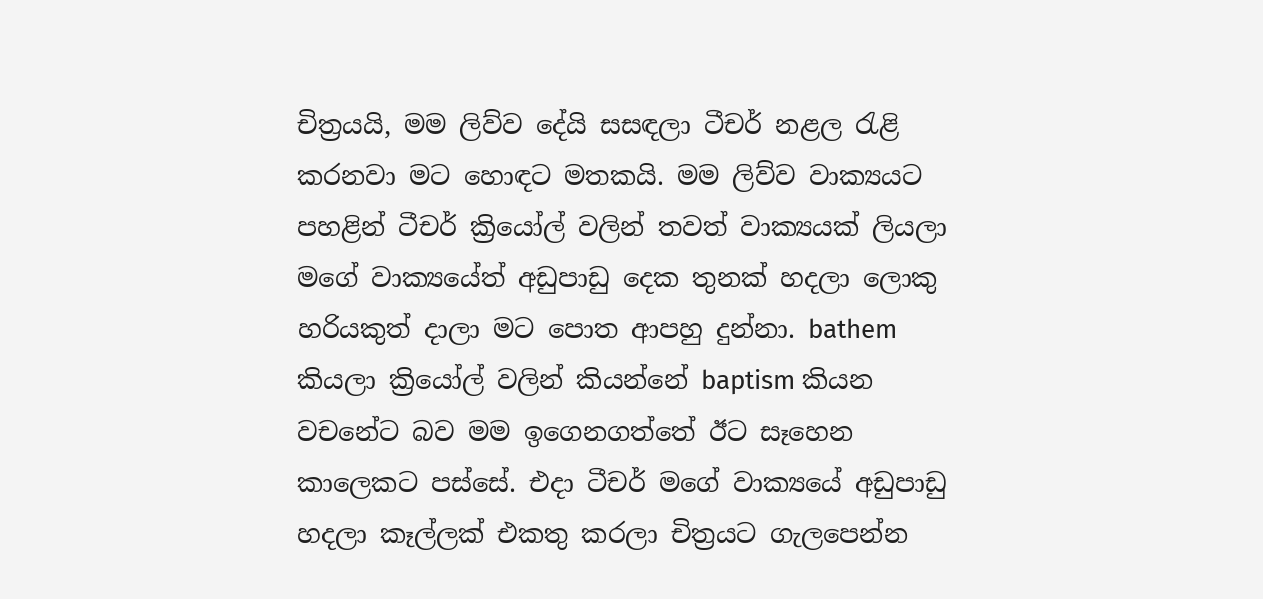චිත්‍රයයි, මම ලිව්ව දේයි සසඳලා ටීචර් නළල රැළි කරනවා මට හොඳට මතකයි. මම ලිව්ව වාක්‍යයට පහළින් ටීචර් ක්‍රියෝල් වලින් තවත් වාක්‍යයක් ලියලා මගේ වාක්‍යයේත් අඩුපාඩු දෙක තුනක් හදලා ලොකු හරියකුත් දාලා මට පොත ආපහු දුන්නා. bathem කියලා ක්‍රියෝල් වලින් කියන්නේ baptism කියන වචනේට බව මම ඉගෙනගත්තේ ඊට සෑහෙන කාලෙකට පස්සේ. එදා ටීචර් මගේ වාක්‍යයේ අඩුපාඩු හදලා කෑල්ලක් එකතු කරලා චිත්‍රයට ගැලපෙන්න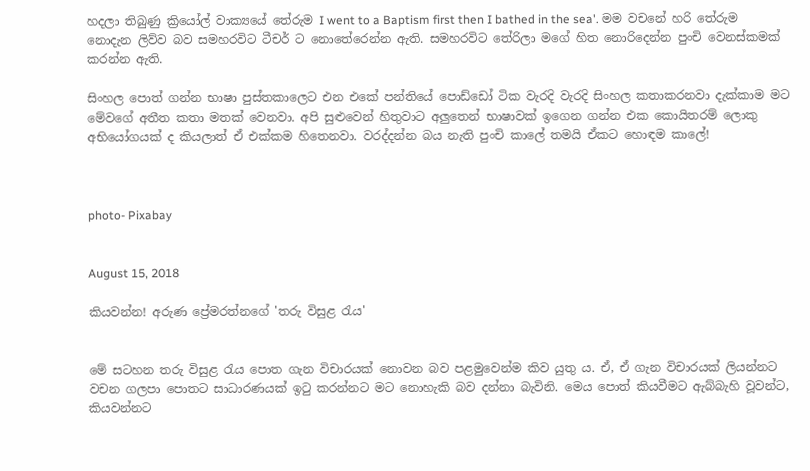හදලා තිබුණු ක්‍රියෝල් වාක්‍යයේ තේරුම I went to a Baptism first then I bathed in the sea'. මම වචනේ හරි තේරුම නොදැන ලිව්ව බව සමහරවිට ටීචර් ට නොතේරෙන්න ඇති. සමහරවිට තේරිලා මගේ හිත නොරිදෙන්න පුංචි වෙනස්කමක් කරන්න ඇති.

සිංහල පොත් ගන්න භාෂා පුස්තකාලෙට එන එකේ පන්තියේ පොඩ්ඩෝ ටික වැරදි වැරදි සිංහල කතාකරනවා දැක්කාම මට මේවගේ අතීත කතා මතක් වෙනවා. අපි සුළුවෙන් හිතුවාට අලුතෙන් භාෂාවක් ඉගෙන ගන්න එක කොයිතරම් ලොකු අභියෝගයක් ද කියලාත් ඒ එක්කම හිතෙනවා. වරද්දන්න බය නැති පුංචි කාලේ තමයි ඒකට හොඳම කාලේ!



photo- Pixabay


August 15, 2018

කියවන්න! අරුණ ප්‍රේමරත්නගේ 'තරු විසුළ රැය'


මේ සටහන තරු විසුළ රැය පොත ගැන විචාරයක් නොවන බව පළමුවෙන්ම කිව යුතු ය. ඒ, ඒ ගැන විචාරයක් ලියන්නට වචන ගලපා පොතට සාධාරණයක් ඉටු කරන්නට මට නොහැකි බව දන්නා බැවිනි. මෙය පොත් කියවීමට ඇබ්බැහි වූවන්ට, කියවන්නට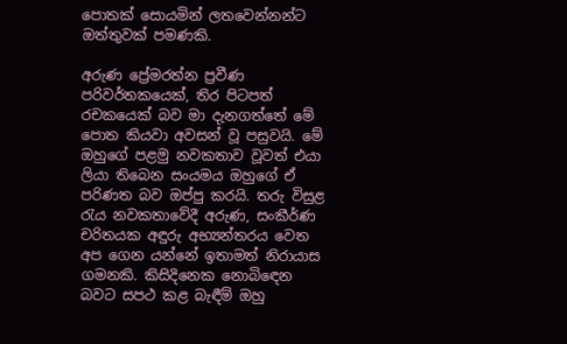පොතක් සොයමින් ලතවෙන්නන්ට ඔත්තුවක් පමණකි.

අරුණ ප්‍රේමරත්න ප්‍රවීණ පරිවර්තකයෙක්, තිර පිටපත් රචකයෙක් බව මා දැනගත්තේ මේ පොත කියවා අවසන් වූ පසුවයි. මේ ඔහුගේ පළමු නවකතාව වූවත් එයා ලියා තිබෙන සංයමය ඔහුගේ ඒ පරිණත බව ඔප්පු කරයි. තරු විසුළ රැය නවකතාවේදී අරුණ, සංකීර්ණ චරිතයක අඳුරු අභ්‍යන්තරය වෙත අප ගෙන යන්නේ ඉතාමත් නිරායාස ගමනකි. කිසිදිනෙක නොබිඳෙන බවට සපථ කළ බැඳීම් ඔහු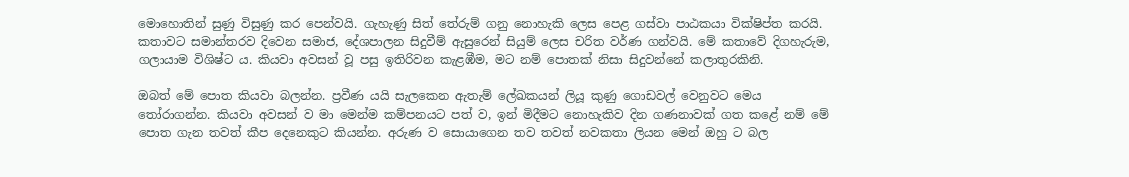මොහොතින් සුණු විසුණු කර පෙන්වයි. ගැහැණු සිත් තේරුම් ගනු නොහැකි ලෙස පෙළ ගස්වා පාඨකයා වික්ෂිප්ත කරයි. කතාවට සමාන්තරව දිවෙන සමාජ, දේශපාලන සිදුවීම් ඇසුරෙන් සියුම් ලෙස චරිත වර්ණ ගන්වයි. මේ කතාවේ දිගහැරුම, ගලායාම විශිෂ්ට ය. කියවා අවසන් වූ පසු ඉතිරිවන කැළඹීම, මට නම් පොතක් නිසා සිදුවන්නේ කලාතුරකිනි.

ඔබත් මේ පොත කියවා බලන්න. ප්‍රවීණ යයි සැලකෙන ඇතැම් ලේඛකයන් ලියූ කුණු ගොඩවල් වෙනුවට මෙය තෝරාගන්න. කියවා අවසන් ව මා මෙන්ම කම්පනයට පත් ව, ඉන් මිදීමට නොහැකිව දින ගණනාවක් ගත කළේ නම් මේ පොත ගැන තවත් කීප දෙනෙකුට කියන්න. අරුණ ව සොයාගෙන තව තවත් නවකතා ලියන මෙන් ඔහු ට බල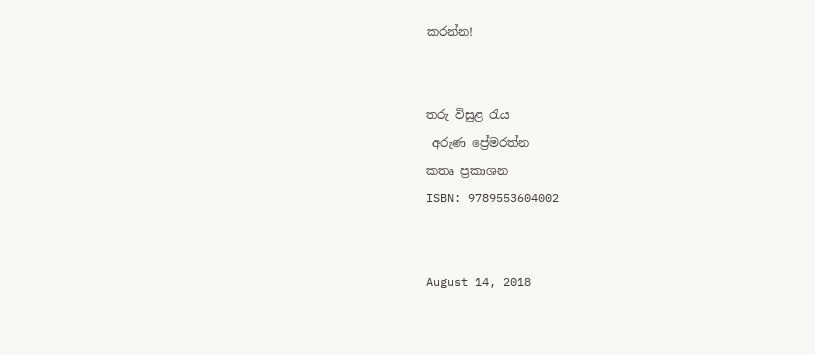කරන්න!


තරු විසුළ රැය
 අරුණ ප්‍රේමරත්න
කතෘ ප්‍රකාශන
ISBN: 9789553604002


August 14, 2018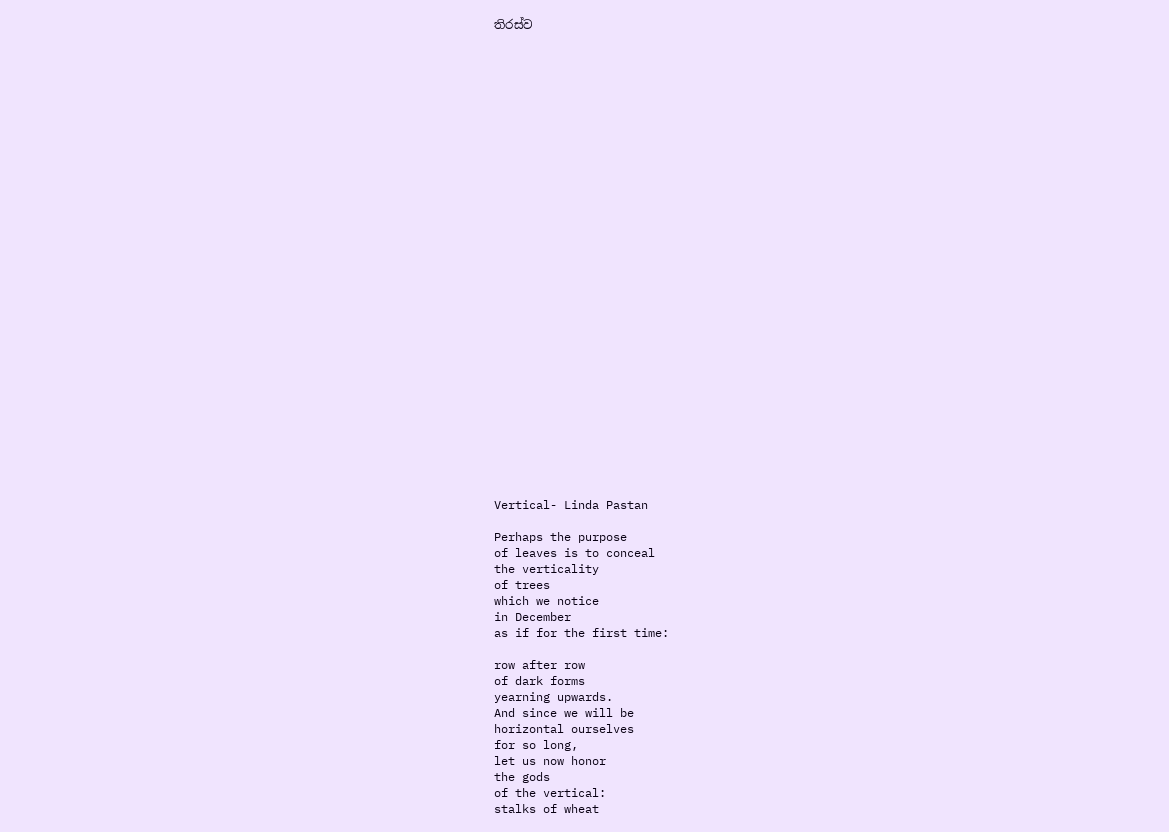තිරස්ව





























Vertical- Linda Pastan

Perhaps the purpose
of leaves is to conceal
the verticality
of trees
which we notice
in December
as if for the first time:

row after row
of dark forms
yearning upwards.
And since we will be
horizontal ourselves
for so long,
let us now honor
the gods
of the vertical:
stalks of wheat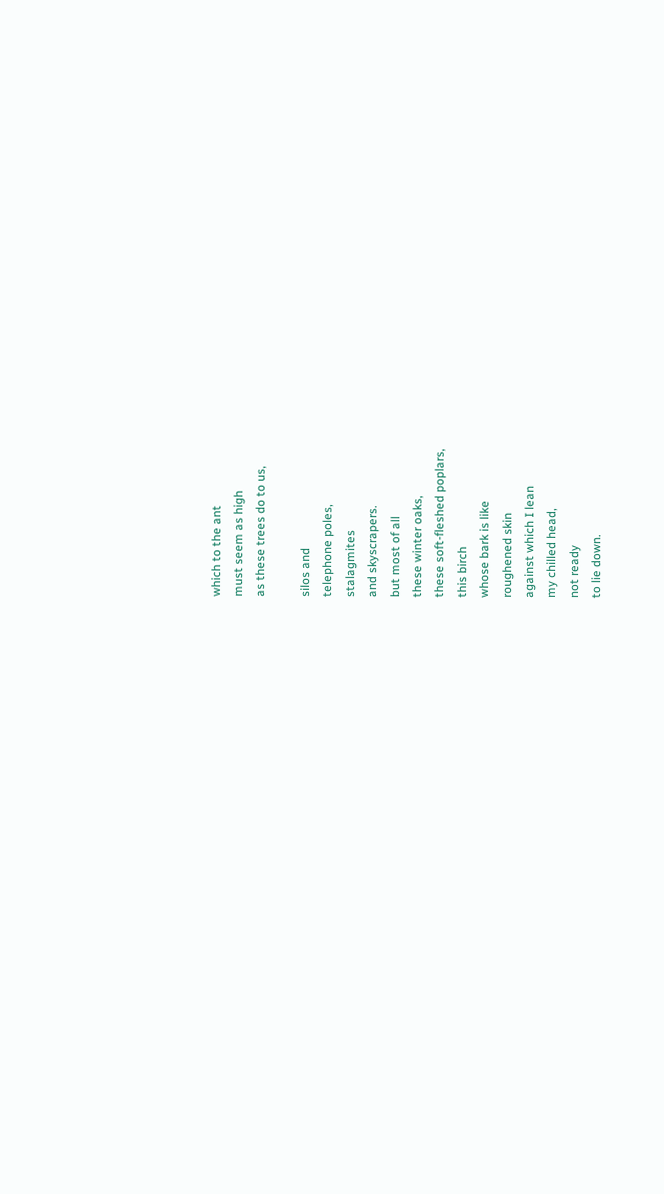which to the ant
must seem as high
as these trees do to us,

silos and
telephone poles,
stalagmites
and skyscrapers.
but most of all
these winter oaks,
these soft-fleshed poplars,
this birch
whose bark is like
roughened skin
against which I lean
my chilled head,
not ready
to lie down.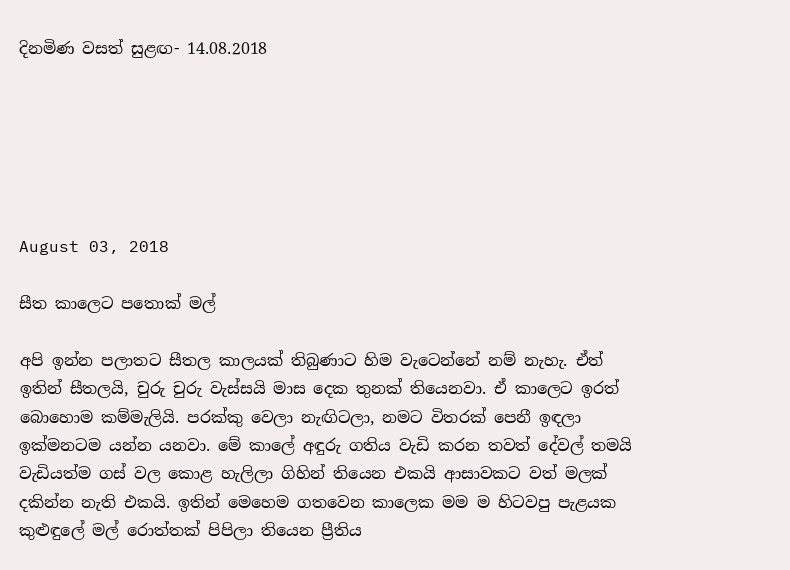දිනමිණ වසත් සුළඟ- 14.08.2018






August 03, 2018

සීත කාලෙට පතොක් මල්

අපි ඉන්න පලාතට සීතල කාලයක් තිබුණාට හිම වැටෙන්නේ නම් නැහැ. ඒත් ඉතින් සීතලයි, චුරු චුරු වැස්සයි මාස දෙක තුනක් තියෙනවා. ඒ කාලෙට ඉරත් බොහොම කම්මැලියි. පරක්කු වෙලා නැඟිටලා, නමට විතරක් පෙනී ඉඳලා ඉක්මනටම යන්න යනවා. මේ කාලේ අඳුරු ගතිය වැඩි කරන තවත් දේවල් තමයි වැඩියත්ම ගස් වල කොළ හැලිලා ගිහින් තියෙන එකයි ආසාවකට වත් මලක් දකින්න නැති එකයි. ඉතින් මෙහෙම ගතවෙන කාලෙක මම ම හිටවපු පැළයක කුළුඳුලේ මල් රොත්තක් පිපිලා තියෙන ප්‍රීතිය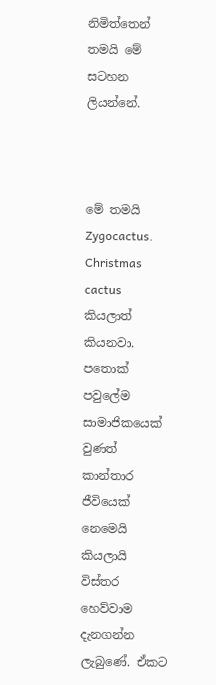නිමිත්තෙන් තමයි මේ සටහන ලියන්නේ.



මේ තමයි Zygocactus. Christmas cactus කියලාත් කියනවා. පතොක් පවුලේම සාමාජිකයෙක් වුණත් කාන්තාර ජීවියෙක් නෙමෙයි කියලායි විස්තර හෙව්වාම දැනගන්න ලැබුණේ. ඒකට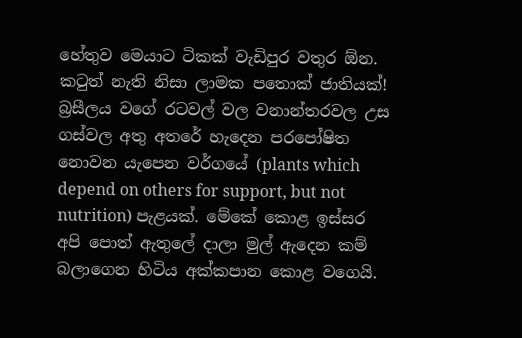හේතුව මෙයාට ටිකක් වැඩිපුර වතුර ඕන. කටුත් නැති නිසා ලාමක පතොක් ජාතියක්! බ්‍රසීලය වගේ රටවල් වල වනාන්තරවල උස ගස්වල අතු අතරේ හැදෙන පරපෝෂිත නොවන යැපෙන වර්ගයේ (plants which depend on others for support, but not nutrition) පැළයක්. මේකේ කොළ ඉස්සර අපි පොත් ඇතුලේ දාලා මුල් ඇදෙන කම් බලාගෙන හිටිය අක්කපාන කොළ වගෙයි.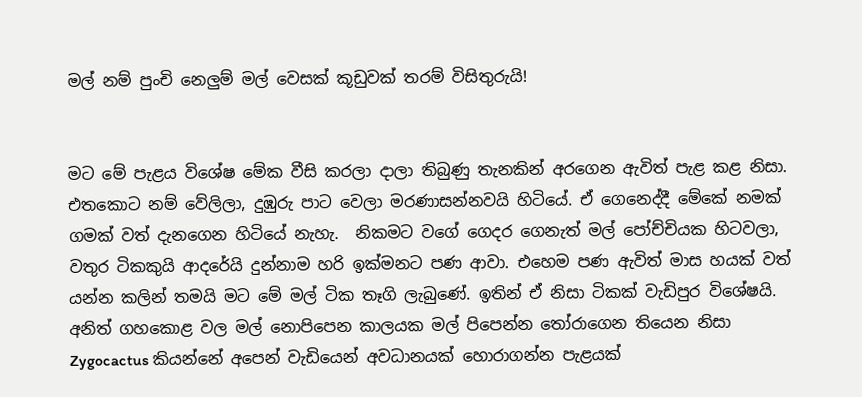මල් නම් පුංචි නෙලුම් මල් වෙසක් කූඩුවක් තරම් විසිතුරුයි!


මට මේ පැළය විශේෂ මේක වීසි කරලා දාලා තිබුණු තැනකින් අරගෙන ඇවිත් පැළ කළ නිසා. එතකොට නම් වේලිලා, දුඹුරු පාට වෙලා මරණාසන්නවයි හිටියේ. ඒ ගෙනෙද්දී මේකේ නමක් ගමක් වත් දැනගෙන හිටියේ නැහැ.  නිකමට වගේ ගෙදර ගෙනැත් මල් පෝච්චියක හිටවලා, වතුර ටිකකුයි ආදරේයි දුන්නාම හරි ඉක්මනට පණ ආවා. එහෙම පණ ඇවිත් මාස හයක් වත් යන්න කලින් තමයි මට මේ මල් ටික තෑගි ලැබුණේ. ඉතින් ඒ නිසා ටිකක් වැඩිපුර විශේෂයි. අනිත් ගහකොළ වල මල් නොපිපෙන කාලයක මල් පිපෙන්න තෝරාගෙන තියෙන නිසා Zygocactus කියන්නේ අපෙන් වැඩියෙන් අවධානයක් හොරාගන්න පැළයක්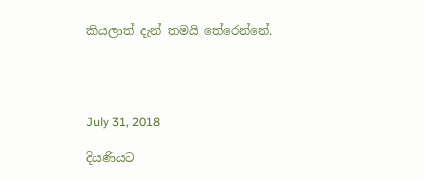කියලාත් දැන් තමයි තේරෙන්නේ.




July 31, 2018

දියණියට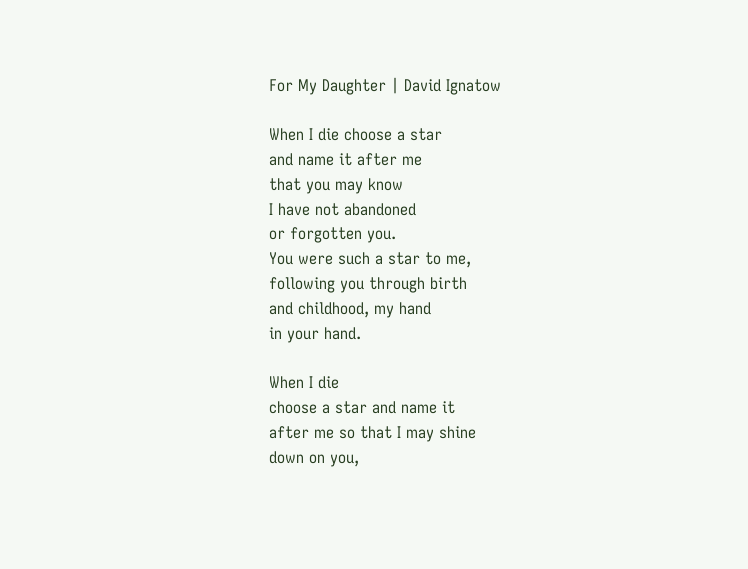For My Daughter | David Ignatow

When I die choose a star
and name it after me
that you may know
I have not abandoned
or forgotten you.
You were such a star to me,
following you through birth
and childhood, my hand
in your hand.

When I die
choose a star and name it
after me so that I may shine
down on you,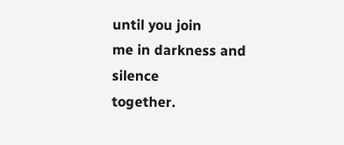until you join
me in darkness and silence
together.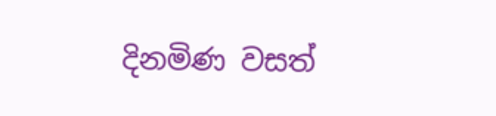දිනමිණ වසත්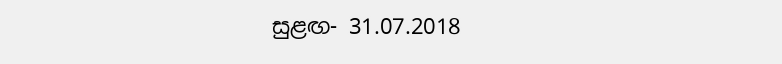සුළඟ- 31.07.2018